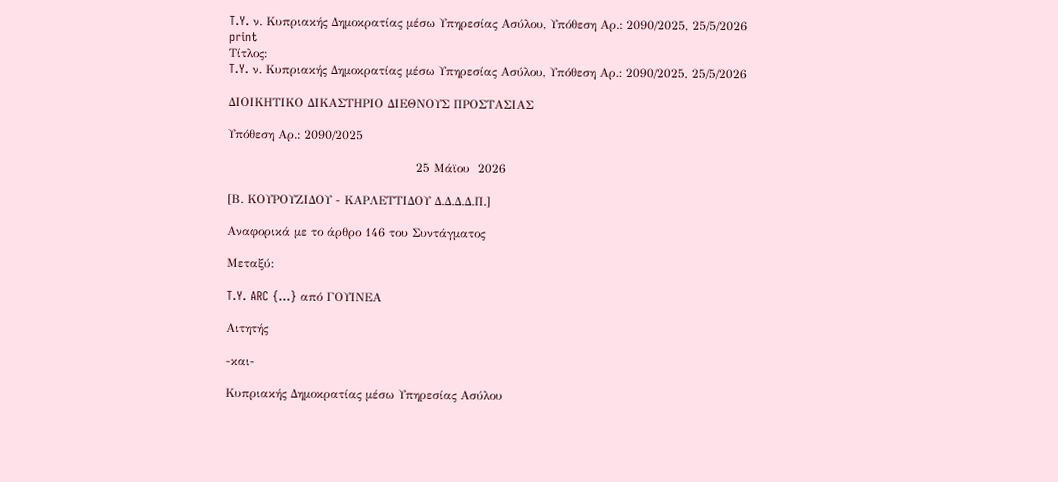T.Y. ν. Κυπριακής Δημοκρατίας μέσω Υπηρεσίας Ασύλου, Υπόθεση Αρ.: 2090/2025, 25/5/2026
print
Τίτλος:
T.Y. ν. Κυπριακής Δημοκρατίας μέσω Υπηρεσίας Ασύλου, Υπόθεση Αρ.: 2090/2025, 25/5/2026

ΔΙΟΙΚΗΤΙΚΟ ΔΙΚΑΣΤΗΡΙΟ ΔΙΕΘΝΟΥΣ ΠΡΟΣΤΑΣΙΑΣ

Υπόθεση Αρ.: 2090/2025

                                               25 Μάϊου  2026

[Β. ΚΟΥΡΟΥΖΙΔΟΥ - ΚΑΡΛΕΤΤΙΔΟΥ Δ.Δ.Δ.Δ.Π.]

Αναφορικά με το άρθρο 146 του Συντάγματος

Μεταξύ:

T.Y. ARC {…} από ΓΟΥΙΝΕΑ

Αιτητής

-και-

Κυπριακής Δημοκρατίας μέσω Υπηρεσίας Ασύλου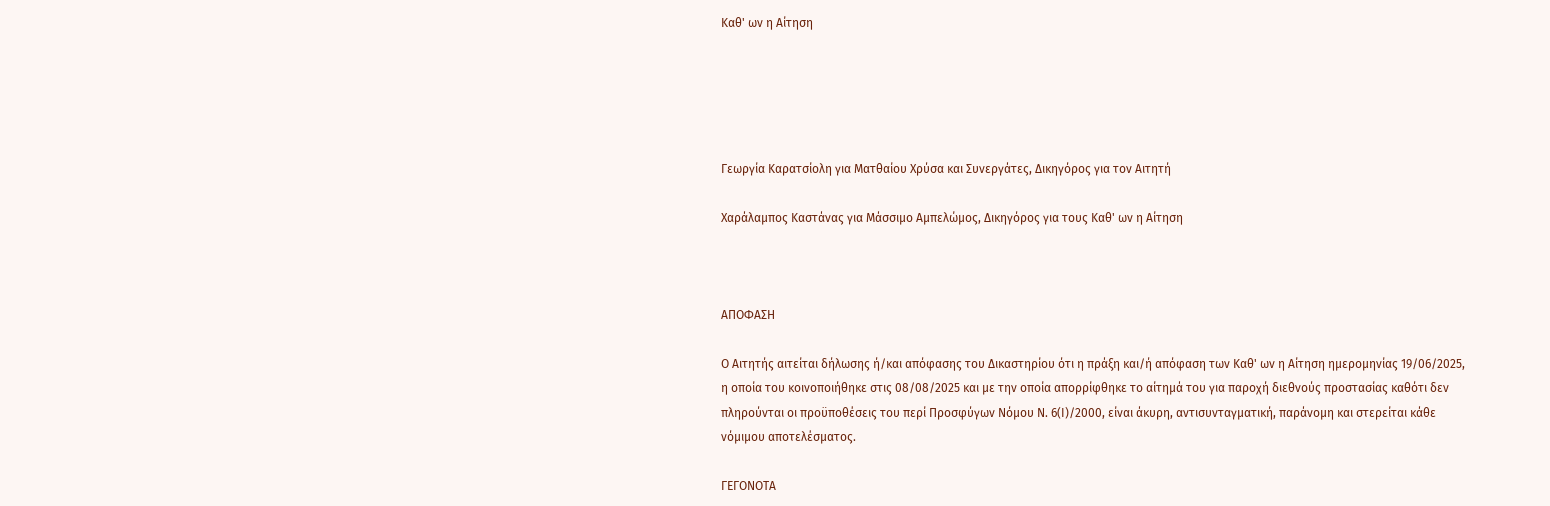Καθ' ων η Αίτηση





Γεωργία Καρατσίολη για Ματθαίου Χρύσα και Συνεργάτες, Δικηγόρος για τον Αιτητή

Χαράλαμπος Καστάνας για Μάσσιμο Αμπελώμος, Δικηγόρος για τους Καθ' ων η Αίτηση



ΑΠΟΦΑΣΗ

Ο Αιτητής αιτείται δήλωσης ή/και απόφασης του Δικαστηρίου ότι η πράξη και/ή απόφαση των Καθ' ων η Αίτηση ημερομηνίας 19/06/2025, η οποία του κοινοποιήθηκε στις 08/08/2025 και με την οποία απορρίφθηκε το αίτημά του για παροχή διεθνούς προστασίας καθότι δεν πληρούνται οι προϋποθέσεις του περί Προσφύγων Νόμου Ν. 6(Ι)/2000, είναι άκυρη, αντισυνταγματική, παράνομη και στερείται κάθε νόμιμου αποτελέσματος.

ΓΕΓΟΝΟΤΑ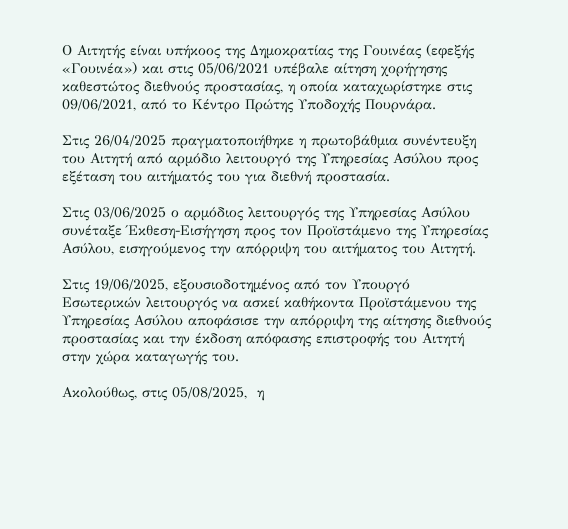Ο Αιτητής είναι υπήκοος της Δημοκρατίας της Γουινέας (εφεξής «Γουινέα») και στις 05/06/2021 υπέβαλε αίτηση χορήγησης καθεστώτος διεθνούς προστασίας, η οποία καταχωρίστηκε στις 09/06/2021, από το Κέντρο Πρώτης Υποδοχής Πουρνάρα.

Στις 26/04/2025 πραγματοποιήθηκε η πρωτοβάθμια συνέντευξη του Αιτητή από αρμόδιο λειτουργό της Υπηρεσίας Ασύλου προς εξέταση του αιτήματός του για διεθνή προστασία.

Στις 03/06/2025 ο αρμόδιος λειτουργός της Υπηρεσίας Ασύλου συνέταξε Έκθεση-Εισήγηση προς τον Προϊστάμενο της Υπηρεσίας Ασύλου, εισηγούμενος την απόρριψη του αιτήματος του Αιτητή.

Στις 19/06/2025, εξουσιοδοτημένος από τον Υπουργό Εσωτερικών λειτουργός να ασκεί καθήκοντα Προϊστάμενου της Υπηρεσίας Ασύλου αποφάσισε την απόρριψη της αίτησης διεθνούς προστασίας και την έκδοση απόφασης επιστροφής του Αιτητή στην χώρα καταγωγής του.

Ακολούθως, στις 05/08/2025,  η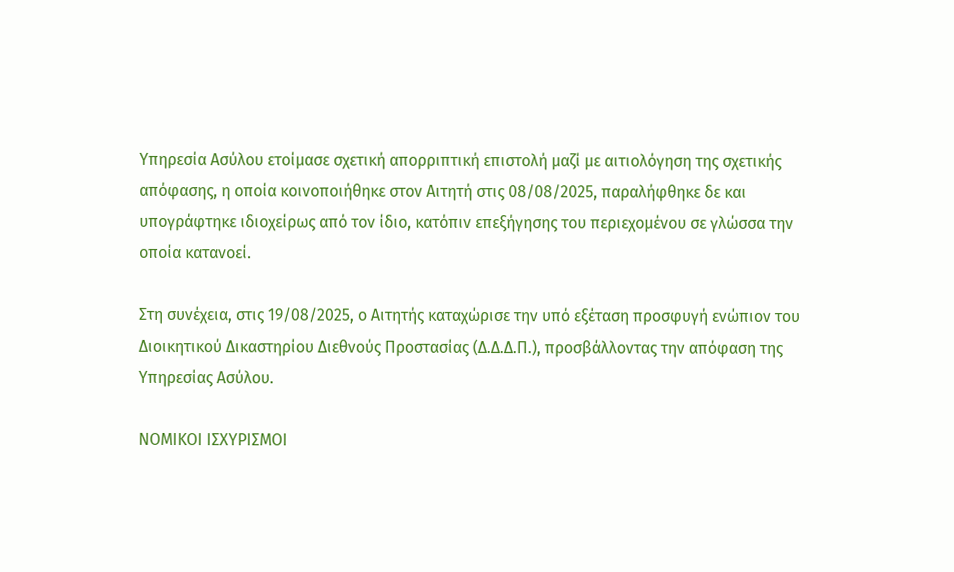Υπηρεσία Ασύλου ετοίμασε σχετική απορριπτική επιστολή μαζί με αιτιολόγηση της σχετικής απόφασης, η οποία κοινοποιήθηκε στον Αιτητή στις 08/08/2025, παραλήφθηκε δε και υπογράφτηκε ιδιοχείρως από τον ίδιο, κατόπιν επεξήγησης του περιεχομένου σε γλώσσα την οποία κατανοεί.

Στη συνέχεια, στις 19/08/2025, ο Αιτητής καταχώρισε την υπό εξέταση προσφυγή ενώπιον του Διοικητικού Δικαστηρίου Διεθνούς Προστασίας (Δ.Δ.Δ.Π.), προσβάλλοντας την απόφαση της Υπηρεσίας Ασύλου.

ΝΟΜΙΚΟΙ ΙΣΧΥΡΙΣΜΟΙ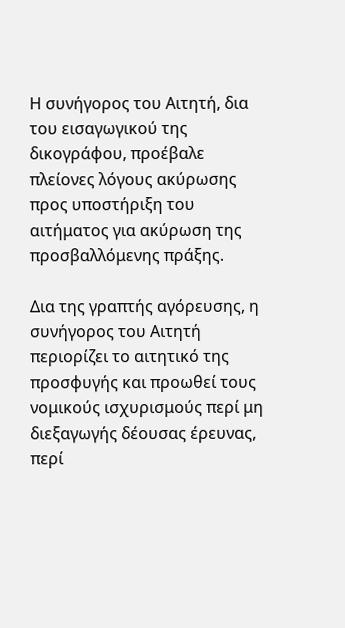Η συνήγορος του Αιτητή, δια του εισαγωγικού της δικογράφου, προέβαλε πλείονες λόγους ακύρωσης προς υποστήριξη του αιτήματος για ακύρωση της προσβαλλόμενης πράξης.

Δια της γραπτής αγόρευσης, η συνήγορος του Αιτητή περιορίζει το αιτητικό της προσφυγής και προωθεί τους νομικούς ισχυρισμούς περί μη διεξαγωγής δέουσας έρευνας, περί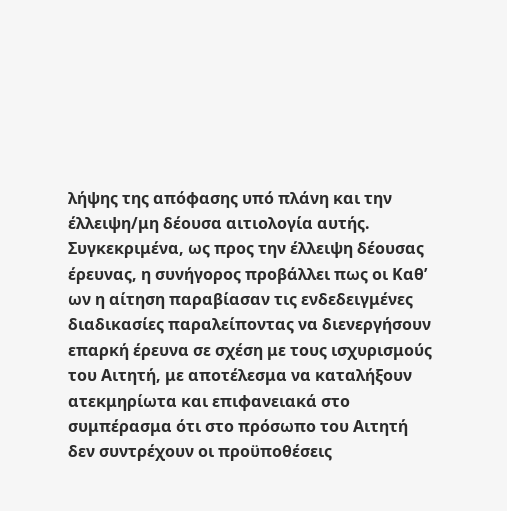λήψης της απόφασης υπό πλάνη και την έλλειψη/μη δέουσα αιτιολογία αυτής. Συγκεκριμένα, ως προς την έλλειψη δέουσας έρευνας, η συνήγορος προβάλλει πως οι Καθ’ ων η αίτηση παραβίασαν τις ενδεδειγμένες διαδικασίες παραλείποντας να διενεργήσουν επαρκή έρευνα σε σχέση με τους ισχυρισμούς του Αιτητή, με αποτέλεσμα να καταλήξουν ατεκμηρίωτα και επιφανειακά στο συμπέρασμα ότι στο πρόσωπο του Αιτητή δεν συντρέχουν οι προϋποθέσεις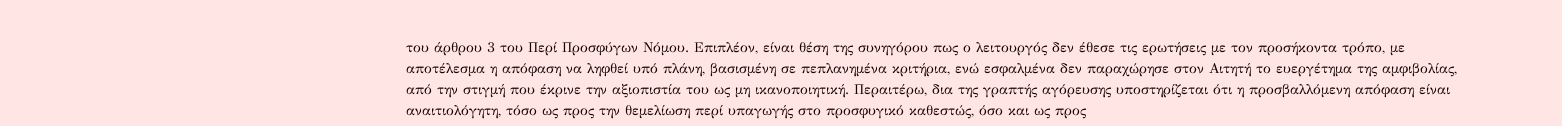του άρθρου 3 του Περί Προσφύγων Νόμου. Επιπλέον, είναι θέση της συνηγόρου πως ο λειτουργός δεν έθεσε τις ερωτήσεις με τον προσήκοντα τρόπο, με αποτέλεσμα η απόφαση να ληφθεί υπό πλάνη, βασισμένη σε πεπλανημένα κριτήρια, ενώ εσφαλμένα δεν παραχώρησε στον Αιτητή το ευεργέτημα της αμφιβολίας, από την στιγμή που έκρινε την αξιοπιστία του ως μη ικανοποιητική. Περαιτέρω, δια της γραπτής αγόρευσης υποστηρίζεται ότι η προσβαλλόμενη απόφαση είναι αναιτιολόγητη, τόσο ως προς την θεμελίωση περί υπαγωγής στο προσφυγικό καθεστώς, όσο και ως προς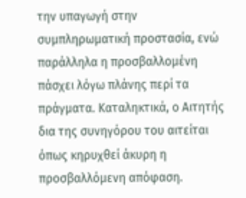την υπαγωγή στην συμπληρωματική προστασία, ενώ παράλληλα η προσβαλλομένη πάσχει λόγω πλάνης περί τα πράγματα. Καταληκτικά, ο Αιτητής δια της συνηγόρου του αιτείται όπως κηρυχθεί άκυρη η προσβαλλόμενη απόφαση.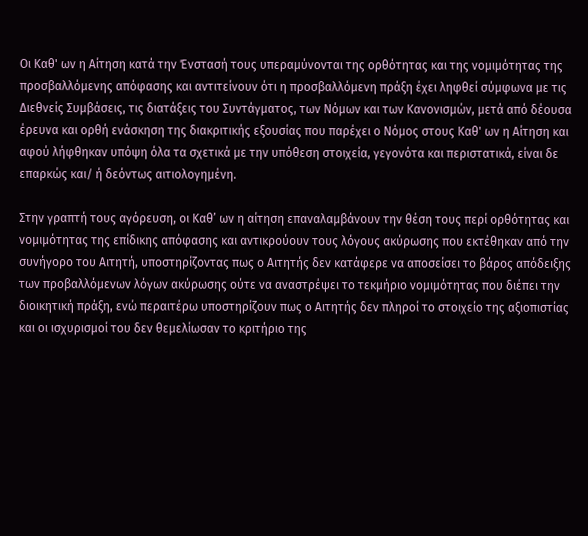Οι Καθ' ων η Αίτηση κατά την Ένστασή τους υπεραμύνονται της ορθότητας και της νομιμότητας της προσβαλλόμενης απόφασης και αντιτείνουν ότι η προσβαλλόμενη πράξη έχει ληφθεί σύμφωνα με τις Διεθνείς Συμβάσεις, τις διατάξεις του Συντάγματος, των Νόμων και των Κανονισμών, μετά από δέουσα έρευνα και ορθή ενάσκηση της διακριτικής εξουσίας που παρέχει ο Νόμος στους Καθ' ων η Αίτηση και αφού λήφθηκαν υπόψη όλα τα σχετικά με την υπόθεση στοιχεία, γεγονότα και περιστατικά, είναι δε επαρκώς και/ ή δεόντως αιτιολογημένη.

Στην γραπτή τους αγόρευση, οι Καθ’ ων η αίτηση επαναλαμβάνουν την θέση τους περί ορθότητας και νομιμότητας της επίδικης απόφασης και αντικρούουν τους λόγους ακύρωσης που εκτέθηκαν από την συνήγορο του Αιτητή, υποστηρίζοντας πως ο Αιτητής δεν κατάφερε να αποσείσει το βάρος απόδειξης των προβαλλόμενων λόγων ακύρωσης ούτε να αναστρέψει το τεκμήριο νομιμότητας που διέπει την διοικητική πράξη, ενώ περαιτέρω υποστηρίζουν πως ο Αιτητής δεν πληροί το στοιχείο της αξιοπιστίας και οι ισχυρισμοί του δεν θεμελίωσαν το κριτήριο της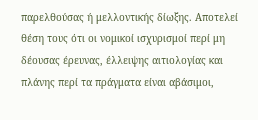παρελθούσας ή μελλοντικής δίωξης. Αποτελεί θέση τους ότι οι νομικοί ισχυρισμοί περί μη δέουσας έρευνας, έλλειψης αιτιολογίας και πλάνης περί τα πράγματα είναι αβάσιμοι,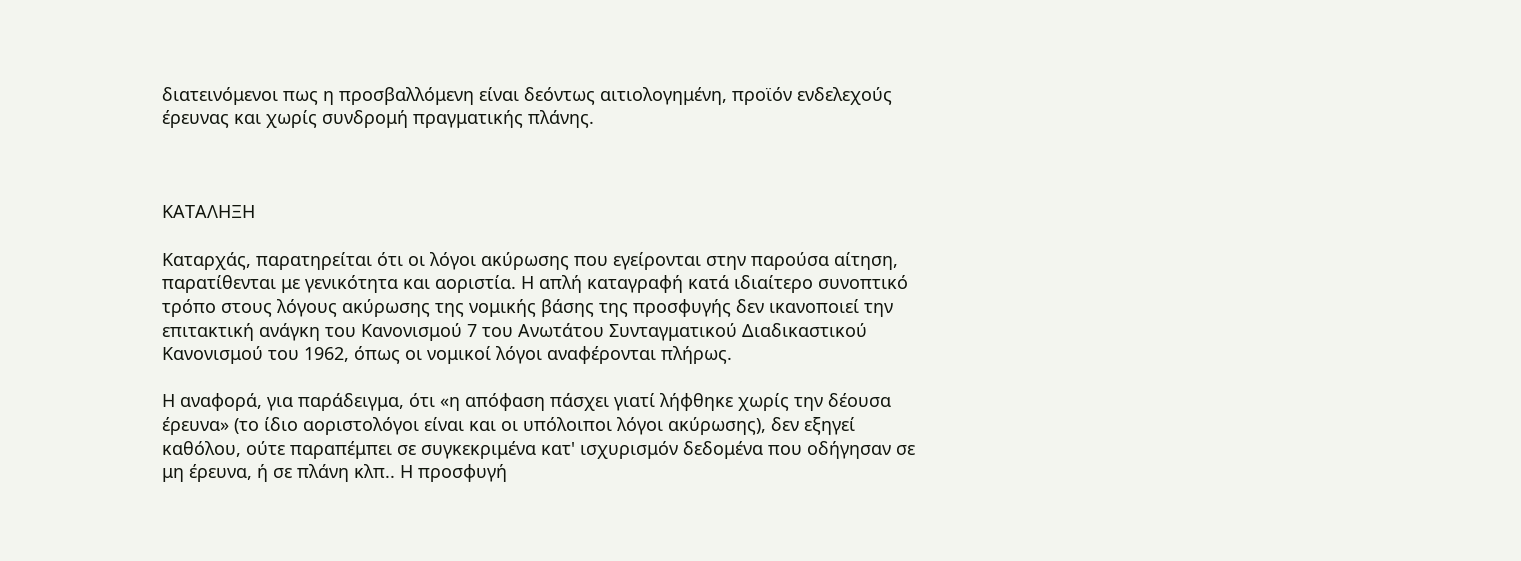διατεινόμενοι πως η προσβαλλόμενη είναι δεόντως αιτιολογημένη, προϊόν ενδελεχούς έρευνας και χωρίς συνδρομή πραγματικής πλάνης.



ΚΑΤΑΛΗΞΗ

Καταρχάς, παρατηρείται ότι οι λόγοι ακύρωσης που εγείρονται στην παρούσα αίτηση, παρατίθενται με γενικότητα και αοριστία. Η απλή καταγραφή κατά ιδιαίτερο συνοπτικό τρόπο στους λόγους ακύρωσης της νομικής βάσης της προσφυγής δεν ικανοποιεί την επιτακτική ανάγκη του Κανονισμού 7 του Ανωτάτου Συνταγματικού Διαδικαστικού Κανονισμού του 1962, όπως οι νομικοί λόγοι αναφέρονται πλήρως.

Η αναφορά, για παράδειγμα, ότι «η απόφαση πάσχει γιατί λήφθηκε χωρίς την δέουσα έρευνα» (το ίδιο αοριστολόγοι είναι και οι υπόλοιποι λόγοι ακύρωσης), δεν εξηγεί καθόλου, ούτε παραπέμπει σε συγκεκριμένα κατ' ισχυρισμόν δεδομένα που οδήγησαν σε μη έρευνα, ή σε πλάνη κλπ.. Η προσφυγή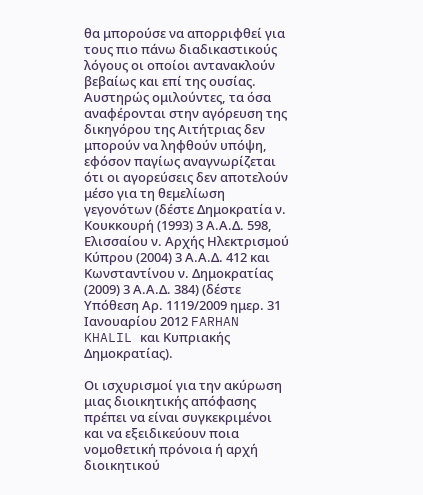θα μπορούσε να απορριφθεί για τους πιο πάνω διαδικαστικούς λόγους οι οποίοι αντανακλούν βεβαίως και επί της ουσίας. Αυστηρώς ομιλούντες, τα όσα αναφέρονται στην αγόρευση της δικηγόρου της Αιτήτριας δεν μπορούν να ληφθούν υπόψη, εφόσον παγίως αναγνωρίζεται ότι οι αγορεύσεις δεν αποτελούν μέσο για τη θεμελίωση γεγονότων (δέστε Δημοκρατία ν. Κουκκουρή (1993) 3 Α.Α.Δ. 598, Ελισσαίου ν. Αρχής Ηλεκτρισμού Κύπρου (2004) 3 Α.Α.Δ. 412 και Κωνσταντίνου ν. Δημοκρατίας (2009) 3 Α.Α.Δ. 384) (δέστε Υπόθεση Αρ. 1119/2009 ημερ. 31 Ιανουαρίου 2012 FARHAN KHALIL και Κυπριακής Δημοκρατίας).

Οι ισχυρισμοί για την ακύρωση μιας διοικητικής απόφασης πρέπει να είναι συγκεκριμένοι και να εξειδικεύουν ποια νομοθετική πρόνοια ή αρχή διοικητικού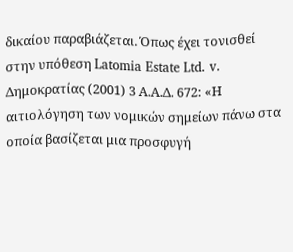δικαίου παραβιάζεται. Όπως έχει τονισθεί στην υπόθεση Latomia Estate Ltd. v. Δημοκρατίας (2001) 3 Α.Α.Δ. 672: «Η αιτιολόγηση των νομικών σημείων πάνω στα οποία βασίζεται μια προσφυγή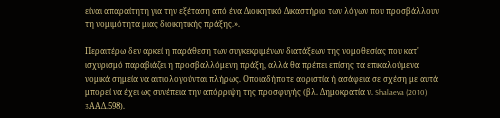είναι απαραίτητη για την εξέταση από ένα Διοικητικό Δικαστήριο των λόγων που προσβάλλουν τη νομιμότητα μιας διοικητικής πράξης.».

Περαιτέρω δεν αρκεί η παράθεση των συγκεκριμένων διατάξεων της νομοθεσίας που κατ' ισχυρισμό παραβιάζει η προσβαλλόμενη πράξη, αλλά θα πρέπει επίσης τα επικαλούμενα νομικά σημεία να αιτιολογούνται πλήρως. Οποιαδήποτε αοριστία ή ασάφεια σε σχέση με αυτά μπορεί να έχει ως συνέπεια την απόρριψη της προσφυγής (βλ. Δημοκρατία ν. Shalaeva (2010) 3AAΔ.598).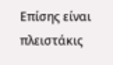Επίσης είναι πλειστάκις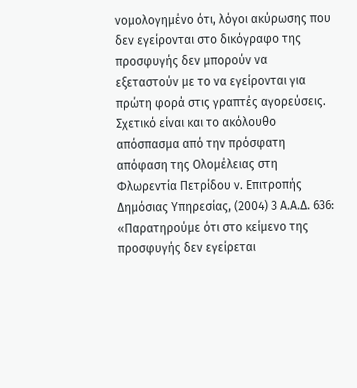νομολογημένο ότι, λόγοι ακύρωσης που δεν εγείρονται στο δικόγραφο της προσφυγής δεν μπορούν να εξεταστούν με το να εγείρονται για πρώτη φορά στις γραπτές αγορεύσεις. Σχετικό είναι και το ακόλουθο απόσπασμα από την πρόσφατη απόφαση της Ολομέλειας στη Φλωρεντία Πετρίδου ν. Επιτροπής Δημόσιας Υπηρεσίας, (2004) 3 Α.Α.Δ. 636: «Παρατηρούμε ότι στο κείμενο της προσφυγής δεν εγείρεται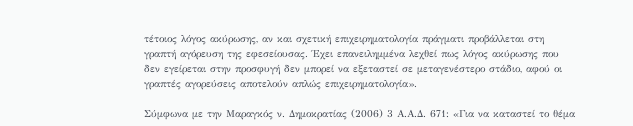τέτοιος λόγος ακύρωσης, αν και σχετική επιχειρηματολογία πράγματι προβάλλεται στη γραπτή αγόρευση της εφεσείουσας. Έχει επανειλημμένα λεχθεί πως λόγος ακύρωσης που δεν εγείρεται στην προσφυγή δεν μπορεί να εξεταστεί σε μεταγενέστερο στάδιο, αφού οι γραπτές αγορεύσεις αποτελούν απλώς επιχειρηματολογία».

Σύμφωνα με την Μαραγκός ν. Δημοκρατίας (2006) 3 Α.Α.Δ. 671: «Για να καταστεί το θέμα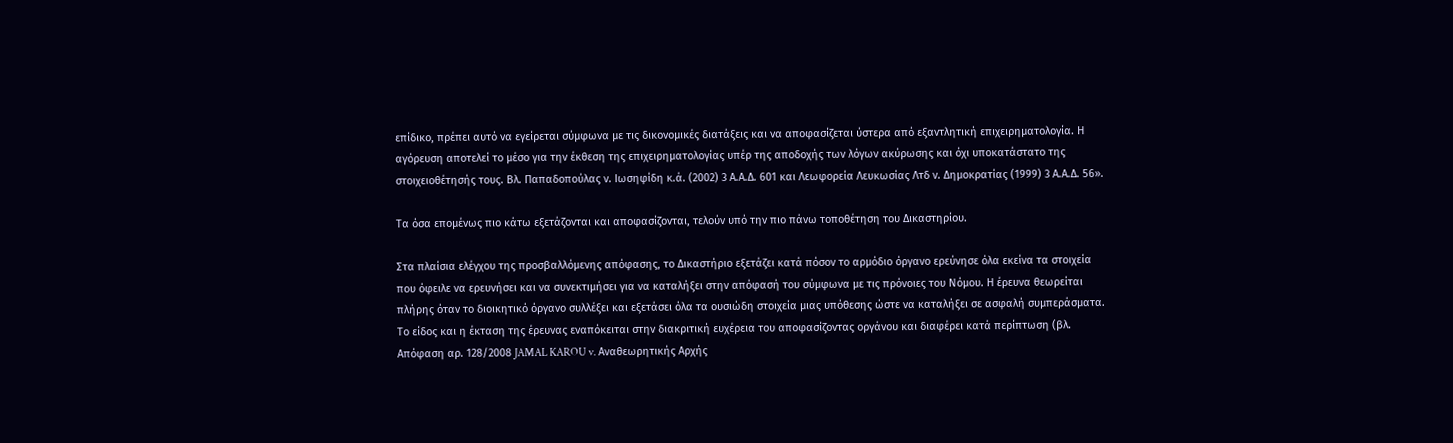επίδικο, πρέπει αυτό να εγείρεται σύμφωνα με τις δικονομικές διατάξεις και να αποφασίζεται ύστερα από εξαντλητική επιχειρηματολογία. Η αγόρευση αποτελεί το μέσο για την έκθεση της επιχειρηματολογίας υπέρ της αποδοχής των λόγων ακύρωσης και όχι υποκατάστατο της στοιχειοθέτησής τους. Βλ. Παπαδοπούλας ν. Ιωσηφίδη κ.ά. (2002) 3 Α.Α.Δ. 601 και Λεωφορεία Λευκωσίας Λτδ ν. Δημοκρατίας (1999) 3 Α.Α.Δ. 56».

Τα όσα επομένως πιο κάτω εξετάζονται και αποφασίζονται, τελούν υπό την πιο πάνω τοποθέτηση του Δικαστηρίου.

Στα πλαίσια ελέγχου της προσβαλλόμενης απόφασης, το Δικαστήριο εξετάζει κατά πόσον το αρμόδιο όργανο ερεύνησε όλα εκείνα τα στοιχεία που όφειλε να ερευνήσει και να συνεκτιμήσει για να καταλήξει στην απόφασή του σύμφωνα με τις πρόνοιες του Νόμου. Η έρευνα θεωρείται πλήρης όταν το διοικητικό όργανο συλλέξει και εξετάσει όλα τα ουσιώδη στοιχεία μιας υπόθεσης ώστε να καταλήξει σε ασφαλή συμπεράσματα. Το είδος και η έκταση της έρευνας εναπόκειται στην διακριτική ευχέρεια του αποφασίζοντας οργάνου και διαφέρει κατά περίπτωση (βλ. Απόφαση αρ. 128/2008 JAMAL KAROU v. Αναθεωρητικής Αρχής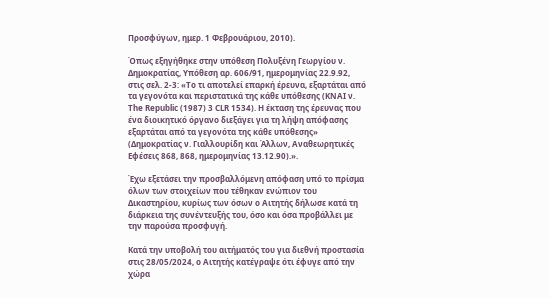Προσφύγων, ημερ. 1 Φεβρουάριου, 2010).

Όπως εξηγήθηκε στην υπόθεση Πολυξένη Γεωργίου ν. Δημοκρατίας, Υπόθεση αρ. 606/91, ημερομηνίας 22.9.92, στις σελ. 2-3: «Το τι αποτελεί επαρκή έρευνα, εξαρτάται από τα γεγονότα και περιστατικά της κάθε υπόθεσης (KNAI ν. The Republic (1987) 3 CLR 1534). Η έκταση της έρευνας που ένα διοικητικό όργανο διεξάγει για τη λήψη απόφασης εξαρτάται από τα γεγονότα της κάθε υπόθεσης» (Δημοκρατίας ν. Γιαλλουρίδη και Άλλων, Αναθεωρητικές Εφέσεις 868, 868, ημερομηνίας 13.12.90).».

Έχω εξετάσει την προσβαλλόμενη απόφαση υπό το πρίσμα όλων των στοιχείων που τέθηκαν ενώπιον του Δικαστηρίου, κυρίως των όσων ο Αιτητής δήλωσε κατά τη διάρκεια της συνέντευξής του, όσο και όσα προβάλλει με την παρούσα προσφυγή.

Κατά την υποβολή του αιτήματός του για διεθνή προστασία στις 28/05/2024, o Αιτητής κατέγραψε ότι έφυγε από την χώρα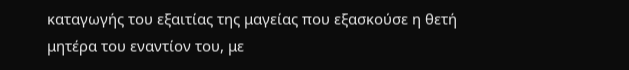καταγωγής του εξαιτίας της μαγείας που εξασκούσε η θετή μητέρα του εναντίον του, με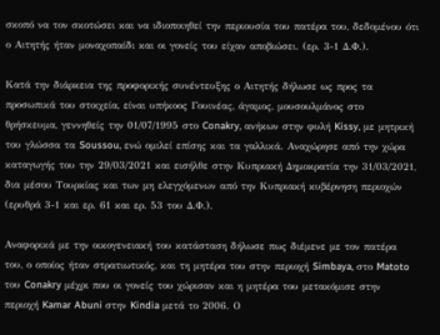σκοπό να τον σκοτώσει και να ιδιοποιηθεί την περιουσία του πατέρα του, δεδομένου ότι ο Αιτητής ήταν μοναχοπαίδι και οι γονείς του είχαν αποβιώσει. (ερ. 3-1 Δ.Φ.).

Κατά την διάρκεια της προφορικής συνέντευξης ο Αιτητής δήλωσε ως προς τα προσωπικά του στοιχεία, είναι υπήκοος Γουινέας, άγαμος, μουσουλμάνος στο θρήσκευμα, γεννηθείς την 01/07/1995 στο Conakry, ανήκων στην φυλή Kissy, με μητρική του γλώσσα τα Soussou, ενώ ομιλεί επίσης και τα γαλλικά. Αναχώρησε από την χώρα καταγωγής του την 29/03/2021 και εισήλθε στην Κυπριακή Δημοκρατία την 31/03/2021, δια μέσου Τουρκίας και των μη ελεγχόμενων από την Kυπριακή κυβέρνηση περιοχών (ερυθρά 3-1 και ερ. 61 και ερ. 53 του Δ.Φ.).

Αναφορικά με την οικογενειακή του κατάσταση δήλωσε πως διέμενε με τον πατέρα του, ο οποίος ήταν στρατιωτικός, και τη μητέρα του στην περιοχή Simbaya, στο Matoto του Conakry μέχρι που οι γονείς του χώρισαν και η μητέρα του μετακόμισε στην περιοχή Kamar Abuni στην Kindia μετά το 2006. Ο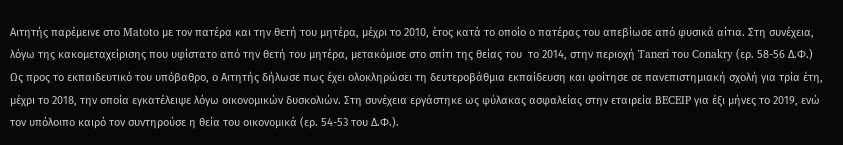Αιτητής παρέμεινε στο Matoto με τον πατέρα και την θετή του μητέρα, μέχρι το 2010, έτος κατά το οποίο ο πατέρας του απεβίωσε από φυσικά αίτια. Στη συνέχεια, λόγω της κακομεταχείρισης που υφίστατο από την θετή του μητέρα, μετακόμισε στο σπίτι της θείας του  το 2014, στην περιοχή Taneri του Conakry (ερ. 58-56 Δ.Φ.)  Ως προς το εκπαιδευτικό του υπόβαθρο, ο Αιτητής δήλωσε πως έχει ολοκληρώσει τη δευτεροβάθμια εκπαίδευση και φοίτησε σε πανεπιστημιακή σχολή για τρία έτη, μέχρι το 2018, την οποία εγκατέλειψε λόγω οικονομικών δυσκολιών. Στη συνέχεια εργάστηκε ως φύλακας ασφαλείας στην εταιρεία BECEIP για έξι μήνες το 2019, ενώ τον υπόλοιπο καιρό τον συντηρούσε η θεία του οικονομικά (ερ. 54-53 του Δ.Φ.).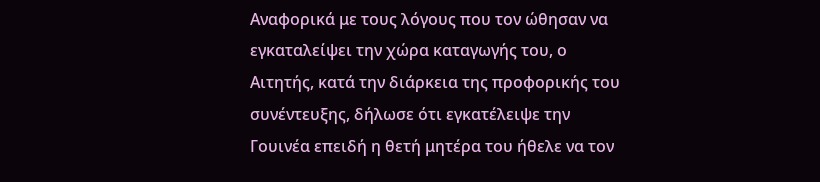Αναφορικά με τους λόγους που τον ώθησαν να εγκαταλείψει την χώρα καταγωγής του, ο Αιτητής, κατά την διάρκεια της προφορικής του συνέντευξης, δήλωσε ότι εγκατέλειψε την Γουινέα επειδή η θετή μητέρα του ήθελε να τον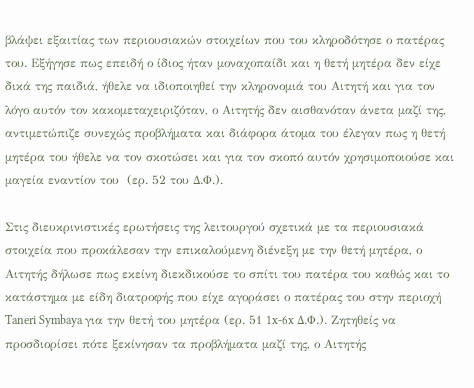βλάψει εξαιτίας των περιουσιακών στοιχείων που του κληροδότησε ο πατέρας του. Εξήγησε πως επειδή ο ίδιος ήταν μοναχοπαίδι και η θετή μητέρα δεν είχε δικά της παιδιά, ήθελε να ιδιοποιηθεί την κληρονομιά του Αιτητή και για τον λόγο αυτόν τον κακομεταχειριζόταν, ο Αιτητής δεν αισθανόταν άνετα μαζί της, αντιμετώπιζε συνεχώς προβλήματα και διάφορα άτομα του έλεγαν πως η θετή μητέρα του ήθελε να τον σκοτώσει και για τον σκοπό αυτόν χρησιμοποιούσε και μαγεία εναντίον του  (ερ. 52 του Δ.Φ.).

Στις διευκρινιστικές ερωτήσεις της λειτουργού σχετικά με τα περιουσιακά στοιχεία που προκάλεσαν την επικαλούμενη διένεξη με την θετή μητέρα, ο Αιτητής δήλωσε πως εκείνη διεκδικούσε το σπίτι του πατέρα του καθώς και το κατάστημα με είδη διατροφής που είχε αγοράσει ο πατέρας του στην περιοχή Taneri Symbaya για την θετή του μητέρα (ερ. 51 1x-6x Δ.Φ.). Ζητηθείς να προσδιορίσει πότε ξεκίνησαν τα προβλήματα μαζί της, ο Αιτητής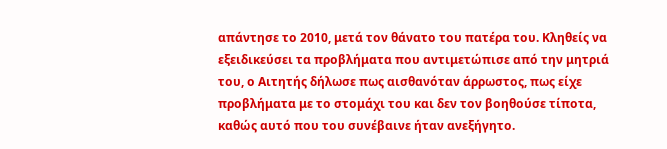απάντησε το 2010, μετά τον θάνατο του πατέρα του. Κληθείς να εξειδικεύσει τα προβλήματα που αντιμετώπισε από την μητριά του, ο Αιτητής δήλωσε πως αισθανόταν άρρωστος, πως είχε προβλήματα με το στομάχι του και δεν τον βοηθούσε τίποτα, καθώς αυτό που του συνέβαινε ήταν ανεξήγητο.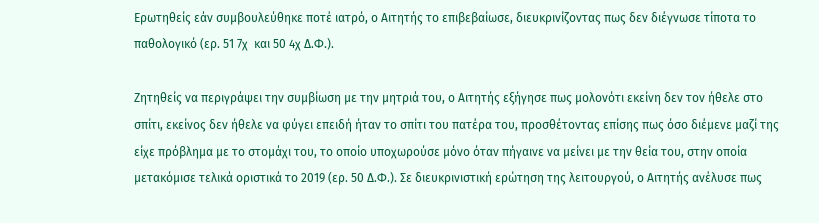Ερωτηθείς εάν συμβουλεύθηκε ποτέ ιατρό, ο Αιτητής το επιβεβαίωσε, διευκρινίζοντας πως δεν διέγνωσε τίποτα το παθολογικό (ερ. 51 7χ  και 50 4χ Δ.Φ.).

Ζητηθείς να περιγράψει την συμβίωση με την μητριά του, ο Αιτητής εξήγησε πως μολονότι εκείνη δεν τον ήθελε στο σπίτι, εκείνος δεν ήθελε να φύγει επειδή ήταν το σπίτι του πατέρα του, προσθέτοντας επίσης πως όσο διέμενε μαζί της είχε πρόβλημα με το στομάχι του, το οποίο υποχωρούσε μόνο όταν πήγαινε να μείνει με την θεία του, στην οποία μετακόμισε τελικά οριστικά το 2019 (ερ. 50 Δ.Φ.). Σε διευκρινιστική ερώτηση της λειτουργού, ο Αιτητής ανέλυσε πως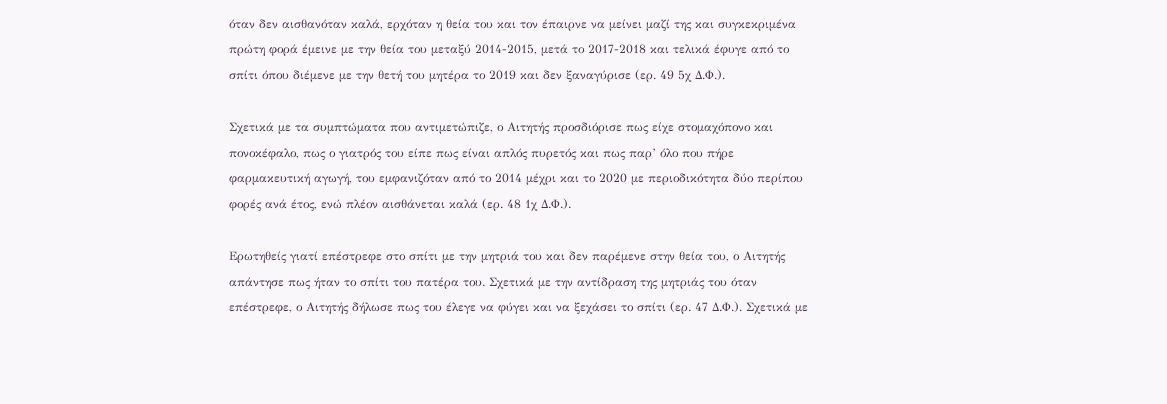όταν δεν αισθανόταν καλά, ερχόταν η θεία του και τον έπαιρνε να μείνει μαζί της και συγκεκριμένα πρώτη φορά έμεινε με την θεία του μεταξύ 2014-2015, μετά το 2017-2018 και τελικά έφυγε από το σπίτι όπου διέμενε με την θετή του μητέρα το 2019 και δεν ξαναγύρισε (ερ. 49 5χ Δ.Φ.).

Σχετικά με τα συμπτώματα που αντιμετώπιζε, ο Αιτητής προσδιόρισε πως είχε στομαχόπονο και πονοκέφαλο, πως ο γιατρός του είπε πως είναι απλός πυρετός και πως παρ’ όλο που πήρε φαρμακευτική αγωγή, του εμφανιζόταν από το 2014 μέχρι και το 2020 με περιοδικότητα δύο περίπου φορές ανά έτος, ενώ πλέον αισθάνεται καλά (ερ. 48 1χ Δ.Φ.).

Ερωτηθείς γιατί επέστρεφε στο σπίτι με την μητριά του και δεν παρέμενε στην θεία του, ο Αιτητής απάντησε πως ήταν το σπίτι του πατέρα του. Σχετικά με την αντίδραση της μητριάς του όταν επέστρεφε, ο Αιτητής δήλωσε πως του έλεγε να φύγει και να ξεχάσει το σπίτι (ερ. 47 Δ.Φ.). Σχετικά με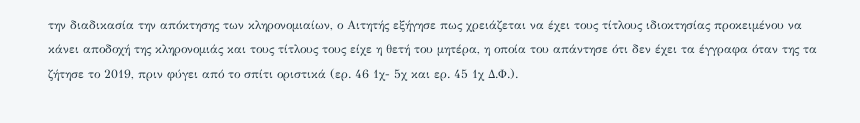την διαδικασία την απόκτησης των κληρονομιαίων, ο Αιτητής εξήγησε πως χρειάζεται να έχει τους τίτλους ιδιοκτησίας προκειμένου να κάνει αποδοχή της κληρονομιάς και τους τίτλους τους είχε η θετή του μητέρα, η οποία του απάντησε ότι δεν έχει τα έγγραφα όταν της τα ζήτησε το 2019, πριν φύγει από το σπίτι οριστικά (ερ. 46 1χ- 5χ και ερ. 45 1χ Δ.Φ.).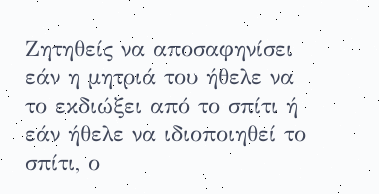Ζητηθείς να αποσαφηνίσει εάν η μητριά του ήθελε να το εκδιώξει από το σπίτι ή εάν ήθελε να ιδιοποιηθεί το σπίτι, ο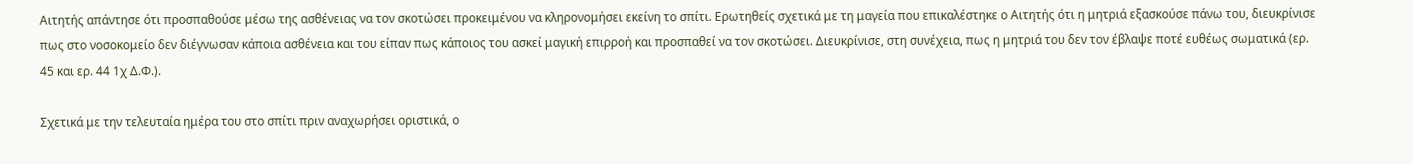Αιτητής απάντησε ότι προσπαθούσε μέσω της ασθένειας να τον σκοτώσει προκειμένου να κληρονομήσει εκείνη το σπίτι. Ερωτηθείς σχετικά με τη μαγεία που επικαλέστηκε ο Αιτητής ότι η μητριά εξασκούσε πάνω του, διευκρίνισε πως στο νοσοκομείο δεν διέγνωσαν κάποια ασθένεια και του είπαν πως κάποιος του ασκεί μαγική επιρροή και προσπαθεί να τον σκοτώσει. Διευκρίνισε, στη συνέχεια, πως η μητριά του δεν τον έβλαψε ποτέ ευθέως σωματικά (ερ. 45 και ερ. 44 1χ Δ.Φ.).

Σχετικά με την τελευταία ημέρα του στο σπίτι πριν αναχωρήσει οριστικά, ο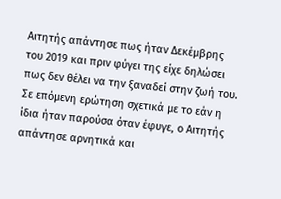Αιτητής απάντησε πως ήταν Δεκέμβρης του 2019 και πριν φύγει της είχε δηλώσει πως δεν θέλει να την ξαναδεί στην ζωή του. Σε επόμενη ερώτηση σχετικά με το εάν η ίδια ήταν παρούσα όταν έφυγε, ο Αιτητής απάντησε αρνητικά και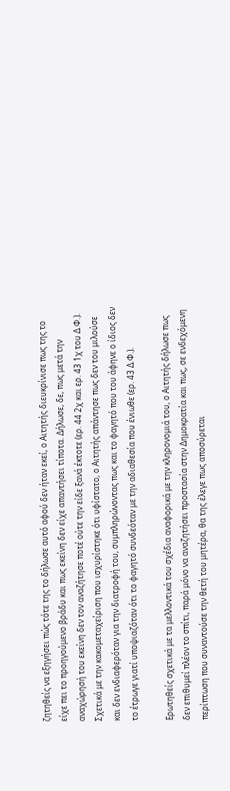ζητηθείς να εξηγήσει πώς τότε της το δήλωσε αυτό αφού δεν ήταν εκεί, ο Αιτητής διευκρίνισε πως της το είχε πει το προηγούμενο βράδυ και πως εκείνη δεν είχε απαντήσει τίποτα. Δήλωσε, δε, πως μετά την αναχώρησή του εκείνη δεν τον αναζήτησε ποτέ ούτε την είδε ξανά έκτοτε (ερ. 44 2χ και ερ. 43 1χ του Δ.Φ.). Σχετικά με την κακομεταχείριση που ισχυρίστηκε ότι υφίστατο, ο Αιτητής απάντησε πως δεν του μιλούσε και δεν ενδιαφερόταν για την διατροφή του, συμπληρώνοντας πως και το φαγητό που του άφηνε ο ίδιος δεν το έτρωγε γιατί υποψιαζόταν ότι το φαγητό συνδεόταν με την αδιαθεσία που ένιωθε (ερ. 43 Δ.Φ.).

Ερωτηθείς σχετικά με τα μελλοντικά του σχέδια αναφορικά με την κληρονομιά του, ο Αιτητής δήλωσε πως δεν επιθυμεί πλέον το σπίτι, παρά μόνο να αναζητήσει προστασία στην Δημοκρατία και πως, σε ενδεχόμενη περίπτωση που συναντούσε την θετή του μητέρα, θα της έλεγε πως αποσύρεται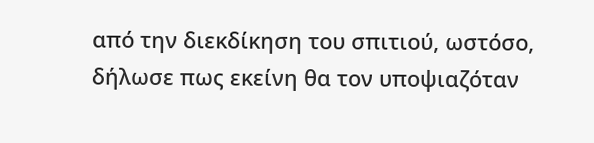από την διεκδίκηση του σπιτιού, ωστόσο, δήλωσε πως εκείνη θα τον υποψιαζόταν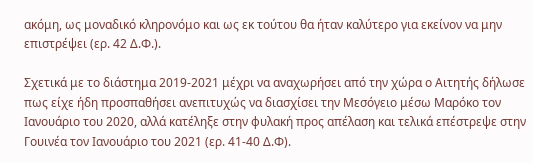ακόμη, ως μοναδικό κληρονόμο και ως εκ τούτου θα ήταν καλύτερο για εκείνον να μην επιστρέψει (ερ. 42 Δ.Φ.).

Σχετικά με το διάστημα 2019-2021 μέχρι να αναχωρήσει από την χώρα ο Αιτητής δήλωσε πως είχε ήδη προσπαθήσει ανεπιτυχώς να διασχίσει την Μεσόγειο μέσω Μαρόκο τον Ιανουάριο του 2020, αλλά κατέληξε στην φυλακή προς απέλαση και τελικά επέστρεψε στην Γουινέα τον Ιανουάριο του 2021 (ερ. 41-40 Δ.Φ).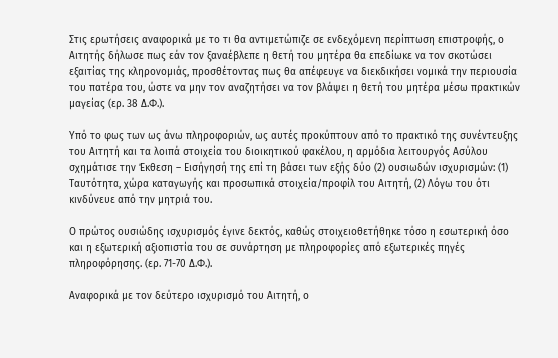Στις ερωτήσεις αναφορικά με το τι θα αντιμετώπιζε σε ενδεχόμενη περίπτωση επιστροφής, ο Αιτητής δήλωσε πως εάν τον ξαναέβλεπε η θετή του μητέρα θα επεδίωκε να τον σκοτώσει εξαιτίας της κληρονομιάς, προσθέτοντας πως θα απέφευγε να διεκδικήσει νομικά την περιουσία του πατέρα του, ώστε να μην τον αναζητήσει να τον βλάψει η θετή του μητέρα μέσω πρακτικών μαγείας (ερ. 38 Δ.Φ.).

Υπό το φως των ως άνω πληροφοριών, ως αυτές προκύπτουν από το πρακτικό της συνέντευξης του Αιτητή και τα λοιπά στοιχεία του διοικητικού φακέλου, η αρμόδια λειτουργός Ασύλου σχημάτισε την Έκθεση – Εισήγησή της επί τη βάσει των εξής δύο (2) ουσιωδών ισχυρισμών: (1) Ταυτότητα, χώρα καταγωγής και προσωπικά στοιχεία/προφίλ του Αιτητή, (2) Λόγω του ότι κινδύνευε από την μητριά του.

Ο πρώτος ουσιώδης ισχυρισμός έγινε δεκτός, καθώς στοιχειοθετήθηκε τόσο η εσωτερική όσο και η εξωτερική αξιοπιστία του σε συνάρτηση με πληροφορίες από εξωτερικές πηγές πληροφόρησης. (ερ. 71-70 Δ.Φ.).

Αναφορικά με τον δεύτερο ισχυρισμό του Αιτητή, ο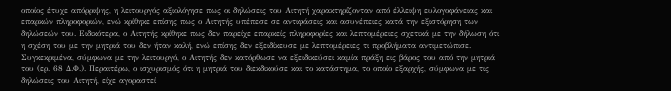οποίος έτυχε απόρριψης, η λειτουργός αξιολόγησε πως οι δηλώσεις του Αιτητή χαρακτηρίζονταν από έλλειψη ευλογοφάνειας και επαρκών πληροφοριών, ενώ κρίθηκε επίσης πως ο Αιτητής υπέπεσε σε αντιφάσεις και ασυνέπειες κατά την εξιστόρηση των δηλώσεών του. Ειδικότερα, ο Αιτητής κρίθηκε πως δεν παρείχε επαρκείς πληροφορίες και λεπτομέρειες σχετικά με την δήλωση ότι η σχέση του με την μητριά του δεν ήταν καλή, ενώ επίσης δεν εξειδίκευσε με λεπτομέρειες τι προβλήματα αντιμετώπισε. Συγκεκριμένα, σύμφωνα με την λειτουργό, ο Αιτητής δεν κατόρθωσε να εξειδικεύσει καμία πράξη εις βάρος του από την μητριά του (ερ. 68 Δ.Φ.). Περαιτέρω, ο ισχυρισμός ότι η μητριά του διεκδικούσε και το κατάστημα, το οποίο εξαρχής, σύμφωνα με τις δηλώσεις του Αιτητή, είχε αγοραστεί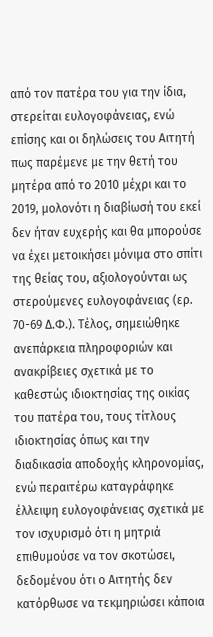από τον πατέρα του για την ίδια, στερείται ευλογοφάνειας, ενώ επίσης και οι δηλώσεις του Αιτητή πως παρέμενε με την θετή του μητέρα από το 2010 μέχρι και το 2019, μολονότι η διαβίωσή του εκεί δεν ήταν ευχερής και θα μπορούσε να έχει μετοικήσει μόνιμα στο σπίτι της θείας του, αξιολογούνται ως στερούμενες ευλογοφάνειας (ερ. 70-69 Δ.Φ.). Τέλος, σημειώθηκε ανεπάρκεια πληροφοριών και ανακρίβειες σχετικά με το καθεστώς ιδιοκτησίας της οικίας του πατέρα του, τους τίτλους ιδιοκτησίας όπως και την διαδικασία αποδοχής κληρονομίας, ενώ περαιτέρω καταγράφηκε έλλειψη ευλογοφάνειας σχετικά με τον ισχυρισμό ότι η μητριά επιθυμούσε να τον σκοτώσει, δεδομένου ότι ο Αιτητής δεν κατόρθωσε να τεκμηριώσει κάποια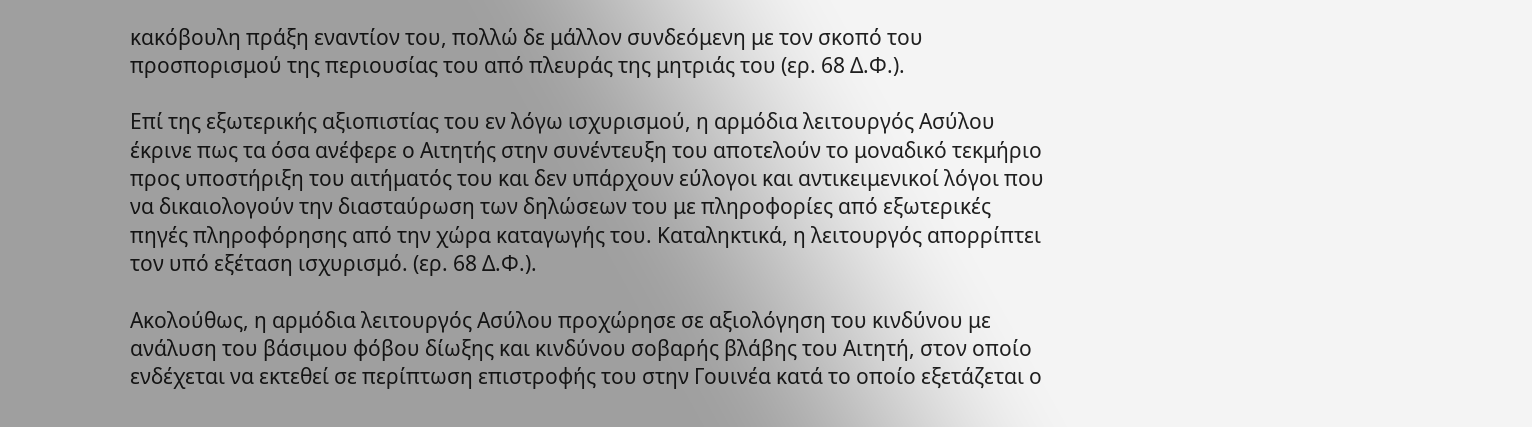κακόβουλη πράξη εναντίον του, πολλώ δε μάλλον συνδεόμενη με τον σκοπό του προσπορισμού της περιουσίας του από πλευράς της μητριάς του (ερ. 68 Δ.Φ.).

Επί της εξωτερικής αξιοπιστίας του εν λόγω ισχυρισμού, η αρμόδια λειτουργός Ασύλου  έκρινε πως τα όσα ανέφερε ο Αιτητής στην συνέντευξη του αποτελούν το μοναδικό τεκμήριο προς υποστήριξη του αιτήματός του και δεν υπάρχουν εύλογοι και αντικειμενικοί λόγοι που να δικαιολογούν την διασταύρωση των δηλώσεων του με πληροφορίες από εξωτερικές πηγές πληροφόρησης από την χώρα καταγωγής του. Καταληκτικά, η λειτουργός απορρίπτει τον υπό εξέταση ισχυρισμό. (ερ. 68 Δ.Φ.).

Ακολούθως, η αρμόδια λειτουργός Ασύλου προχώρησε σε αξιολόγηση του κινδύνου με ανάλυση του βάσιμου φόβου δίωξης και κινδύνου σοβαρής βλάβης του Αιτητή, στον οποίο ενδέχεται να εκτεθεί σε περίπτωση επιστροφής του στην Γουινέα κατά το οποίο εξετάζεται ο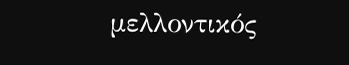μελλοντικός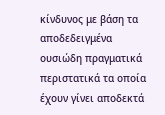κίνδυνος με βάση τα αποδεδειγμένα ουσιώδη πραγματικά περιστατικά τα οποία έχουν γίνει αποδεκτά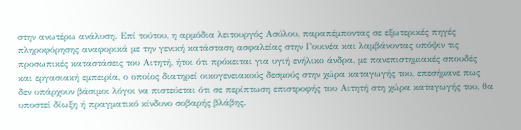στην ανωτέρω ανάλυση. Επί τούτου, η αρμόδια λειτουργός Ασύλου, παραπέμποντας σε εξωτερικές πηγές πληροφόρησης αναφορικά με την γενική κατάσταση ασφαλείας στην Γουινέα και λαμβάνοντας υπόψιν τις προσωπικές καταστάσεις του Αιτητή, ήτοι ότι πρόκειται για υγιή ενήλικο άνδρα, με πανεπιστημιακές σπουδές και εργασιακή εμπειρία, ο οποίος διατηρεί οικογενειακούς δεσμούς στην χώρα καταγωγής του, επεσήμανε πως δεν υπάρχουν βάσιμοι λόγοι να πιστεύεται ότι σε περίπτωση επιστροφής του Αιτητή στη χώρα καταγωγής του, θα υποστεί δίωξη ή πραγματικό κίνδυνο σοβαρής βλάβης.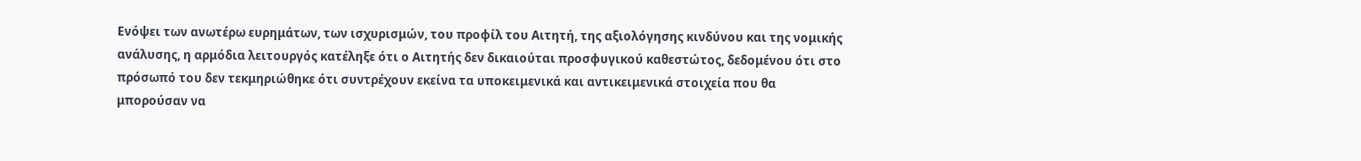Ενόψει των ανωτέρω ευρημάτων, των ισχυρισμών, του προφίλ του Αιτητή, της αξιολόγησης κινδύνου και της νομικής ανάλυσης, η αρμόδια λειτουργός κατέληξε ότι ο Αιτητής δεν δικαιούται προσφυγικού καθεστώτος, δεδομένου ότι στο πρόσωπό του δεν τεκμηριώθηκε ότι συντρέχουν εκείνα τα υποκειμενικά και αντικειμενικά στοιχεία που θα μπορούσαν να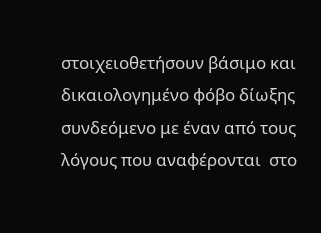στοιχειοθετήσουν βάσιμο και δικαιολογημένο φόβο δίωξης συνδεόμενο με έναν από τους λόγους που αναφέρονται  στο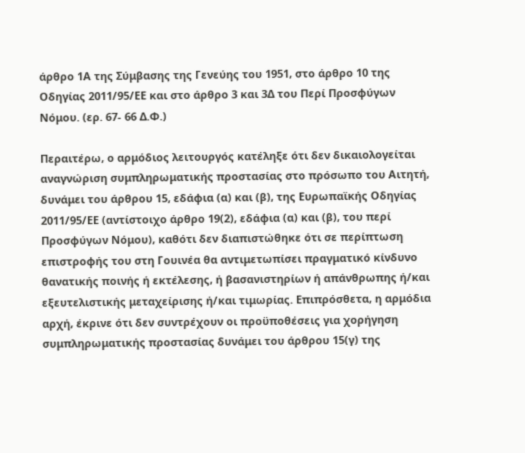άρθρο 1Α της Σύμβασης της Γενεύης του 1951, στο άρθρο 10 της Οδηγίας 2011/95/ΕΕ και στο άρθρο 3 και 3Δ του Περί Προσφύγων Νόμου. (ερ. 67- 66 Δ.Φ.)

Περαιτέρω, ο αρμόδιος λειτουργός κατέληξε ότι δεν δικαιολογείται αναγνώριση συμπληρωματικής προστασίας στο πρόσωπο του Αιτητή, δυνάμει του άρθρου 15, εδάφια (α) και (β), της Ευρωπαϊκής Οδηγίας 2011/95/ΕΕ (αντίστοιχο άρθρο 19(2), εδάφια (α) και (β), του περί Προσφύγων Νόμου), καθότι δεν διαπιστώθηκε ότι σε περίπτωση επιστροφής του στη Γουινέα θα αντιμετωπίσει πραγματικό κίνδυνο θανατικής ποινής ή εκτέλεσης, ή βασανιστηρίων ή απάνθρωπης ή/και εξευτελιστικής μεταχείρισης ή/και τιμωρίας. Επιπρόσθετα, η αρμόδια αρχή, έκρινε ότι δεν συντρέχουν οι προϋποθέσεις για χορήγηση συμπληρωματικής προστασίας δυνάμει του άρθρου 15(γ) της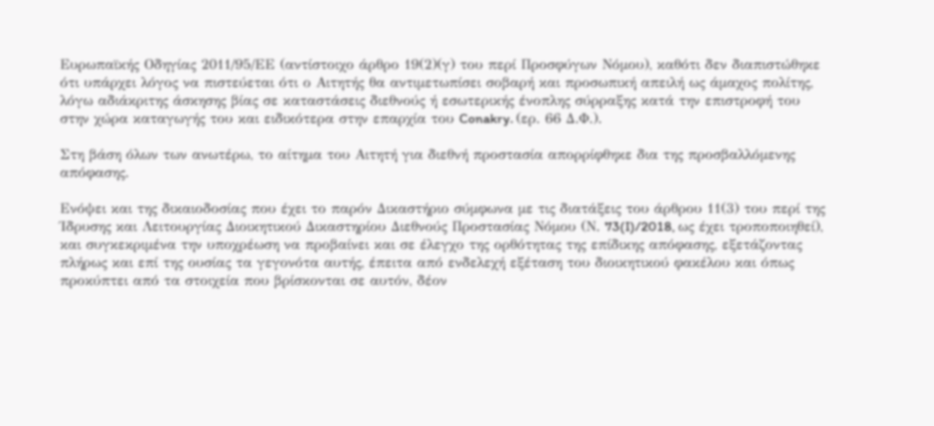Ευρωπαϊκής Οδηγίας 2011/95/ΕΕ (αντίστοιχο άρθρο 19(2)(γ) του περί Προσφύγων Νόμου), καθότι δεν διαπιστώθηκε ότι υπάρχει λόγος να πιστεύεται ότι ο Αιτητής θα αντιμετωπίσει σοβαρή και προσωπική απειλή ως άμαχος πολίτης, λόγω αδιάκριτης άσκησης βίας σε καταστάσεις διεθνούς ή εσωτερικής ένοπλης σύρραξης κατά την επιστροφή του στην χώρα καταγωγής του και ειδικότερα στην επαρχία του Conakry. (ερ. 66 Δ.Φ.).

Στη βάση όλων των ανωτέρω, το αίτημα του Αιτητή για διεθνή προστασία απορρίφθηκε δια της προσβαλλόμενης απόφασης.

Ενόψει και της δικαιοδοσίας που έχει το παρόν Δικαστήριο σύμφωνα με τις διατάξεις του άρθρου 11(3) του περί της Ίδρυσης και Λειτουργίας Διοικητικού Δικαστηρίου Διεθνούς Προστασίας Νόμου (Ν. 73(I)/2018, ως έχει τροποποιηθεί), και συγκεκριμένα την υποχρέωση να προβαίνει και σε έλεγχο της ορθότητας της επίδικης απόφασης, εξετάζοντας πλήρως και επί της ουσίας τα γεγονότα αυτής, έπειτα από ενδελεχή εξέταση του διοικητικού φακέλου και όπως προκύπτει από τα στοιχεία που βρίσκονται σε αυτόν, δέον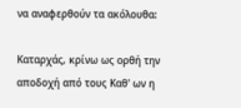να αναφερθούν τα ακόλουθα:

Καταρχάς, κρίνω ως ορθή την αποδοχή από τους Καθ' ων η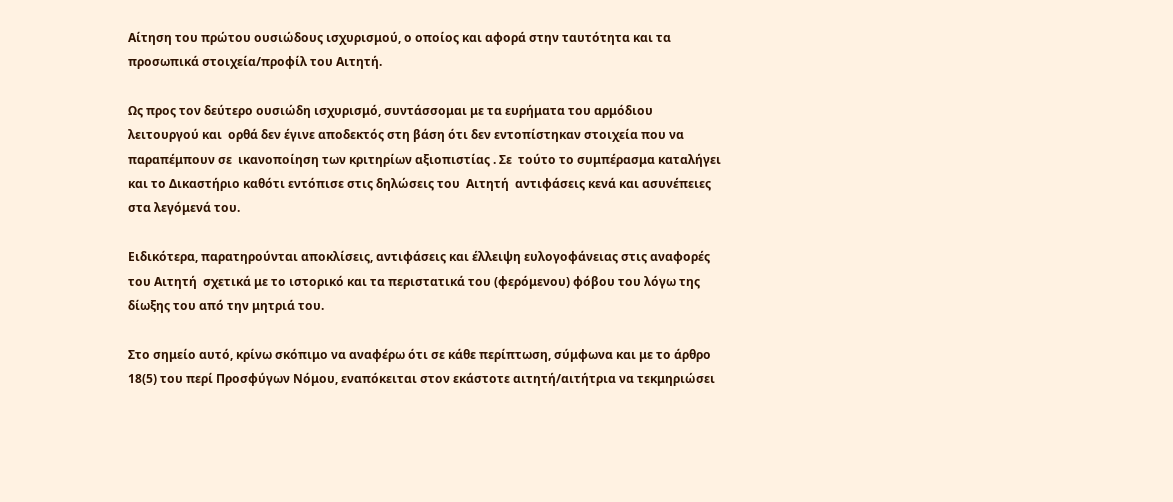Αίτηση του πρώτου ουσιώδους ισχυρισμού, ο οποίος και αφορά στην ταυτότητα και τα προσωπικά στοιχεία/προφίλ του Αιτητή.

Ως προς τον δεύτερο ουσιώδη ισχυρισμό, συντάσσομαι με τα ευρήματα του αρμόδιου λειτουργού και  ορθά δεν έγινε αποδεκτός στη βάση ότι δεν εντοπίστηκαν στοιχεία που να παραπέμπουν σε  ικανοποίηση των κριτηρίων αξιοπιστίας . Σε  τούτο το συμπέρασμα καταλήγει και το Δικαστήριο καθότι εντόπισε στις δηλώσεις του  Αιτητή  αντιφάσεις κενά και ασυνέπειες στα λεγόμενά του.

Ειδικότερα, παρατηρούνται αποκλίσεις, αντιφάσεις και έλλειψη ευλογοφάνειας στις αναφορές του Αιτητή  σχετικά με το ιστορικό και τα περιστατικά του (φερόμενου) φόβου του λόγω της δίωξης του από την μητριά του.

Στο σημείο αυτό, κρίνω σκόπιμο να αναφέρω ότι σε κάθε περίπτωση, σύμφωνα και με το άρθρο 18(5) του περί Προσφύγων Νόμου, εναπόκειται στον εκάστοτε αιτητή/αιτήτρια να τεκμηριώσει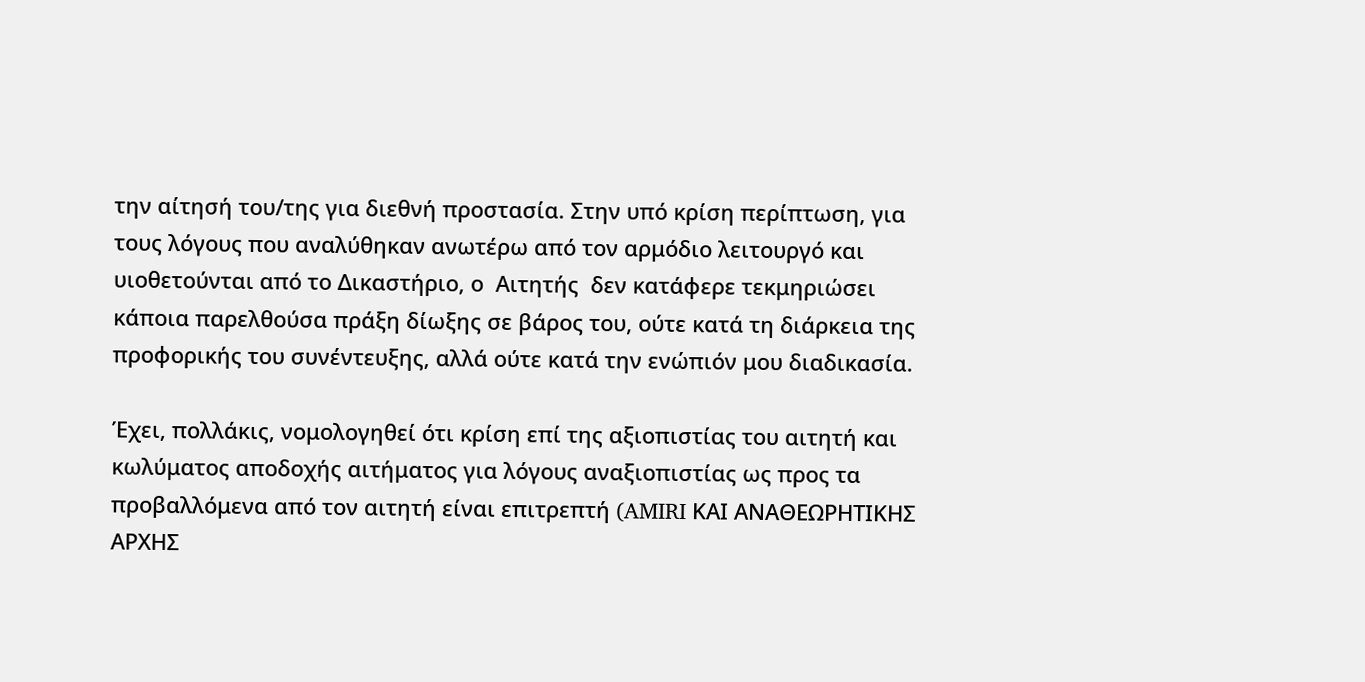την αίτησή του/της για διεθνή προστασία. Στην υπό κρίση περίπτωση, για τους λόγους που αναλύθηκαν ανωτέρω από τον αρμόδιο λειτουργό και υιοθετούνται από το Δικαστήριο, ο  Αιτητής  δεν κατάφερε τεκμηριώσει κάποια παρελθούσα πράξη δίωξης σε βάρος του, ούτε κατά τη διάρκεια της προφορικής του συνέντευξης, αλλά ούτε κατά την ενώπιόν μου διαδικασία.

Έχει, πολλάκις, νομολογηθεί ότι κρίση επί της αξιοπιστίας του αιτητή και κωλύματος αποδοχής αιτήματος για λόγους αναξιοπιστίας ως προς τα προβαλλόμενα από τον αιτητή είναι επιτρεπτή (AMIRI ΚΑΙ ΑΝΑΘΕΩΡΗΤΙΚΗΣ ΑΡΧΗΣ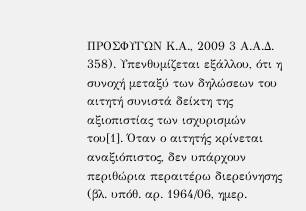ΠΡΟΣΦΥΓΩΝ Κ.Α., 2009 3 Α.Α.Δ. 358). Υπενθυμίζεται εξάλλου, ότι η συνοχή μεταξύ των δηλώσεων του αιτητή συνιστά δείκτη της αξιοπιστίας των ισχυρισμών του[1]. Όταν ο αιτητής κρίνεται αναξιόπιστος, δεν υπάρχουν περιθώρια περαιτέρω διερεύνησης (βλ. υπόθ. αρ. 1964/06, ημερ.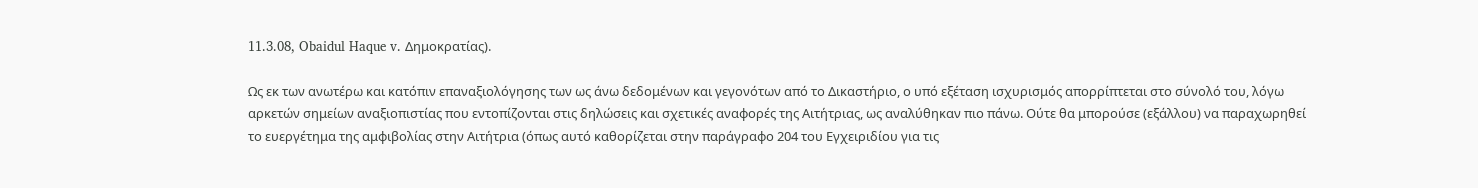11.3.08, Obaidul Haque v. Δημοκρατίας).

Ως εκ των ανωτέρω και κατόπιν επαναξιολόγησης των ως άνω δεδομένων και γεγονότων από το Δικαστήριο, ο υπό εξέταση ισχυρισμός απορρίπτεται στο σύνολό του, λόγω αρκετών σημείων αναξιοπιστίας που εντοπίζονται στις δηλώσεις και σχετικές αναφορές της Αιτήτριας, ως αναλύθηκαν πιο πάνω. Ούτε θα μπορούσε (εξάλλου) να παραχωρηθεί το ευεργέτημα της αμφιβολίας στην Αιτήτρια (όπως αυτό καθορίζεται στην παράγραφο 204 του Εγχειριδίου για τις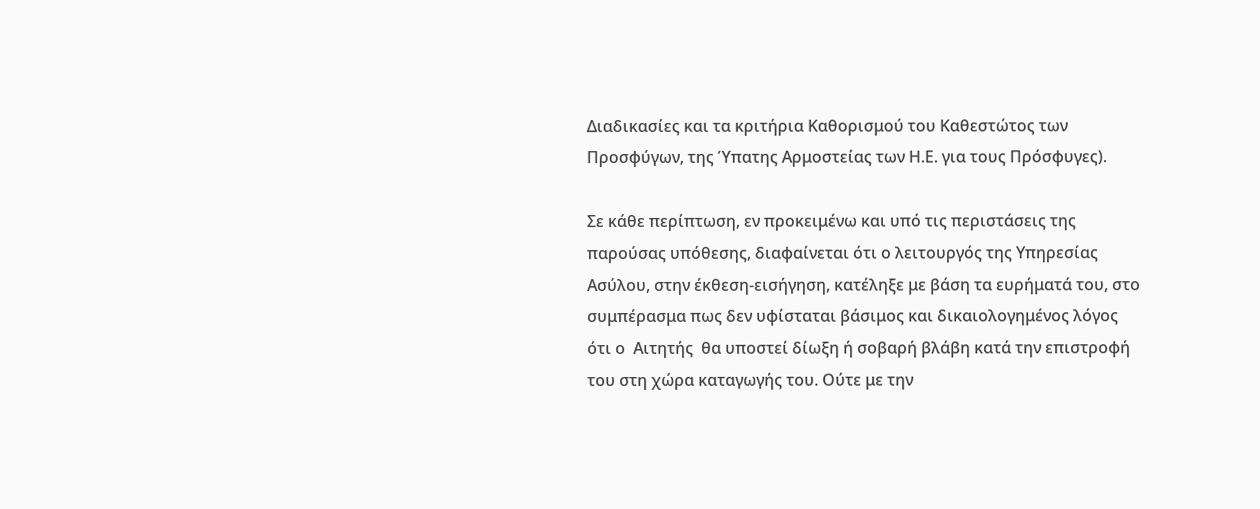Διαδικασίες και τα κριτήρια Καθορισμού του Καθεστώτος των Προσφύγων, της Ύπατης Αρμοστείας των Η.Ε. για τους Πρόσφυγες).

Σε κάθε περίπτωση, εν προκειμένω και υπό τις περιστάσεις της παρούσας υπόθεσης, διαφαίνεται ότι ο λειτουργός της Υπηρεσίας Ασύλου, στην έκθεση-εισήγηση, κατέληξε με βάση τα ευρήματά του, στο συμπέρασμα πως δεν υφίσταται βάσιμος και δικαιολογημένος λόγος ότι ο  Αιτητής  θα υποστεί δίωξη ή σοβαρή βλάβη κατά την επιστροφή του στη χώρα καταγωγής του. Ούτε με την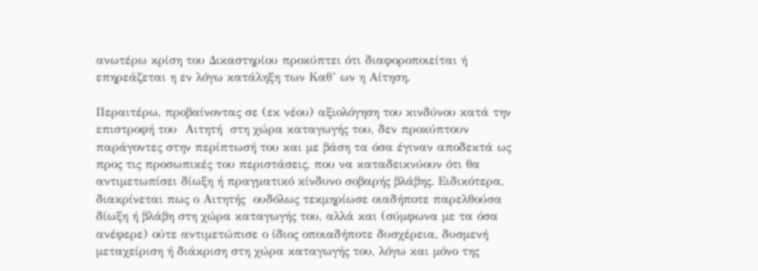ανωτέρω κρίση του Δικαστηρίου προκύπτει ότι διαφοροποιείται ή επηρεάζεται η εν λόγω κατάληξη των Καθ’ ων η Αίτηση.

Περαιτέρω, προβαίνοντας σε (εκ νέου) αξιολόγηση του κινδύνου κατά την επιστροφή του  Αιτητή  στη χώρα καταγωγής του, δεν προκύπτουν παράγοντες στην περίπτωσή του και με βάση τα όσα έγιναν αποδεκτά ως προς τις προσωπικές του περιστάσεις, που να καταδεικνύουν ότι θα αντιμετωπίσει δίωξη ή πραγματικό κίνδυνο σοβαρής βλάβης. Ειδικότερα, διακρίνεται πως ο Αιτητής  ουδόλως τεκμηρίωσε οιαδήποτε παρελθούσα δίωξη ή βλάβη στη χώρα καταγωγής του, αλλά και (σύμφωνα με τα όσα ανέφερε) ούτε αντιμετώπισε ο ίδιος οποιαδήποτε δυσχέρεια, δυσμενή μεταχείριση ή διάκριση στη χώρα καταγωγής του, λόγω και μόνο της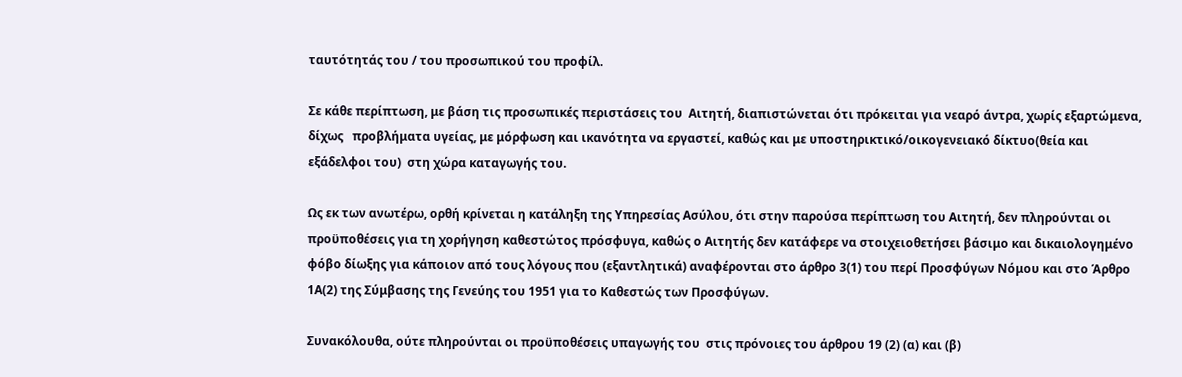ταυτότητάς του / του προσωπικού του προφίλ.

Σε κάθε περίπτωση, με βάση τις προσωπικές περιστάσεις του  Αιτητή, διαπιστώνεται ότι πρόκειται για νεαρό άντρα, χωρίς εξαρτώμενα, δίχως   προβλήματα υγείας, με μόρφωση και ικανότητα να εργαστεί, καθώς και με υποστηρικτικό/οικογενειακό δίκτυο(θεία και εξάδελφοι του)  στη χώρα καταγωγής του.

Ως εκ των ανωτέρω, ορθή κρίνεται η κατάληξη της Υπηρεσίας Ασύλου, ότι στην παρούσα περίπτωση του Αιτητή, δεν πληρούνται οι προϋποθέσεις για τη χορήγηση καθεστώτος πρόσφυγα, καθώς ο Αιτητής δεν κατάφερε να στοιχειοθετήσει βάσιμο και δικαιολογημένο φόβο δίωξης για κάποιον από τους λόγους που (εξαντλητικά) αναφέρονται στο άρθρο 3(1) του περί Προσφύγων Νόμου και στο Άρθρο 1Α(2) της Σύμβασης της Γενεύης του 1951 για το Καθεστώς των Προσφύγων.

Συνακόλουθα, ούτε πληρούνται οι προϋποθέσεις υπαγωγής του  στις πρόνοιες του άρθρου 19 (2) (α) και (β)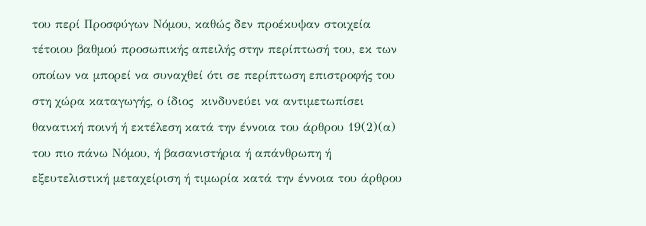του περί Προσφύγων Νόμου, καθώς δεν προέκυψαν στοιχεία τέτοιου βαθμού προσωπικής απειλής στην περίπτωσή του, εκ των οποίων να μπορεί να συναχθεί ότι σε περίπτωση επιστροφής του στη χώρα καταγωγής, ο ίδιος  κινδυνεύει να αντιμετωπίσει θανατική ποινή ή εκτέλεση κατά την έννοια του άρθρου 19(2)(α) του πιο πάνω Νόμου, ή βασανιστήρια ή απάνθρωπη ή εξευτελιστική μεταχείριση ή τιμωρία κατά την έννοια του άρθρου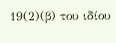19(2)(β) του ιδίου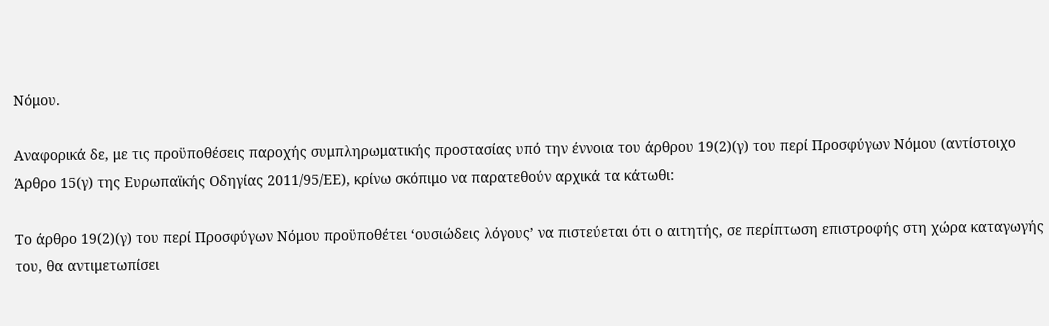Νόμου.

Αναφορικά δε, με τις προϋποθέσεις παροχής συμπληρωματικής προστασίας υπό την έννοια του άρθρου 19(2)(γ) του περί Προσφύγων Νόμου (αντίστοιχο Άρθρο 15(γ) της Ευρωπαϊκής Οδηγίας 2011/95/ΕΕ), κρίνω σκόπιμο να παρατεθούν αρχικά τα κάτωθι:

Το άρθρο 19(2)(γ) του περί Προσφύγων Νόμου προϋποθέτει ‘ουσιώδεις λόγους’ να πιστεύεται ότι ο αιτητής, σε περίπτωση επιστροφής στη χώρα καταγωγής του, θα αντιμετωπίσει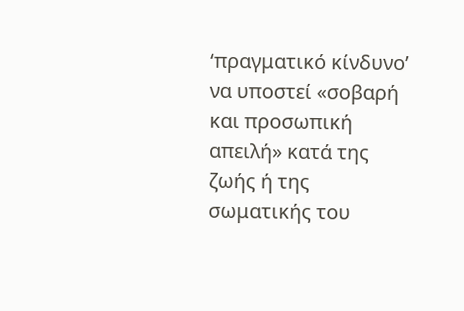‘πραγματικό κίνδυνο’ να υποστεί «σοβαρή και προσωπική απειλή» κατά της ζωής ή της σωματικής του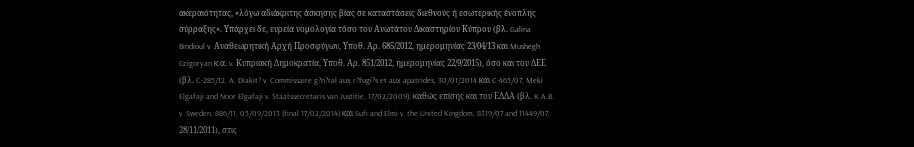ακεραιότητας, «λόγω αδιάκριτης άσκησης βίας σε καταστάσεις διεθνούς ή εσωτερικής ένοπλης σύρραξης». Υπάρχει δε, ευρεία νομολογία τόσο του Ανωτάτου Δικαστηρίου Κύπρου (βλ. Galina Bindioul v. Αναθεωρητική Αρχή Προσφύγων, Υποθ. Αρ. 685/2012, ημερομηνίας 23/04/13 και Mushegh Grigoryan κ.α. v. Κυπριακή Δημοκρατία, Υποθ. Αρ. 851/2012, ημερομηνίας 22/9/2015), όσο και του ΔΕΕ (βλ. C-285/12, A. Diakit? v. Commissaire g?n?ral aux r?fugi?s et aux apatrides, 30/01/2014 και C-465/07, Meki Elgafaji and Noor Elgafaji v. Staatssecretaris van Justitie, 17/02/2009), καθώς επίσης και του ΕΔΔΑ (βλ. K.A.B. v. Sweden, 886/11, 05/09/2013 (final 17/02/2014) και Sufi and Elmi v. the United Kingdom, 8319/07 and 11449/07, 28/11/2011), στις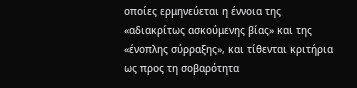οποίες ερμηνεύεται η έννοια της «αδιακρίτως ασκούμενης βίας» και της «ένοπλης σύρραξης», και τίθενται κριτήρια ως προς τη σοβαρότητα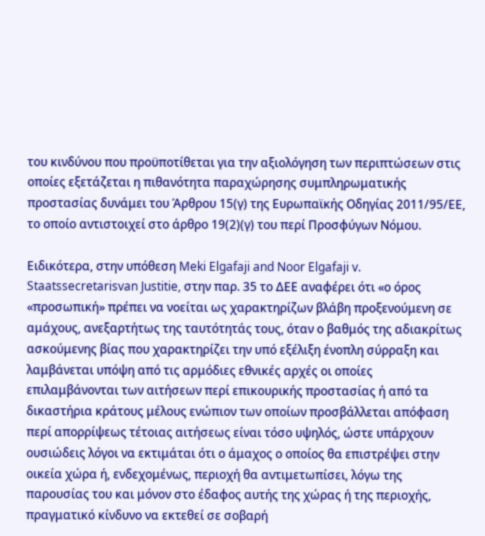του κινδύνου που προϋποτίθεται για την αξιολόγηση των περιπτώσεων στις οποίες εξετάζεται η πιθανότητα παραχώρησης συμπληρωματικής προστασίας δυνάμει του Άρθρου 15(γ) της Ευρωπαϊκής Οδηγίας 2011/95/ΕΕ, το οποίο αντιστοιχεί στο άρθρο 19(2)(γ) του περί Προσφύγων Νόμου.

Ειδικότερα, στην υπόθεση Meki Elgafaji and Noor Elgafaji v. Staatssecretarisvan Justitie, στην παρ. 35 το ΔΕΕ αναφέρει ότι «ο όρος «προσωπική» πρέπει να νοείται ως χαρακτηρίζων βλάβη προξενούμενη σε αμάχους, ανεξαρτήτως της ταυτότητάς τους, όταν ο βαθμός της αδιακρίτως ασκούμενης βίας που χαρακτηρίζει την υπό εξέλιξη ένοπλη σύρραξη και λαμβάνεται υπόψη από τις αρμόδιες εθνικές αρχές οι οποίες επιλαμβάνονται των αιτήσεων περί επικουρικής προστασίας ή από τα δικαστήρια κράτους μέλους ενώπιον των οποίων προσβάλλεται απόφαση περί απορρίψεως τέτοιας αιτήσεως είναι τόσο υψηλός, ώστε υπάρχουν ουσιώδεις λόγοι να εκτιμάται ότι ο άμαχος ο οποίος θα επιστρέψει στην οικεία χώρα ή, ενδεχομένως, περιοχή θα αντιμετωπίσει, λόγω της παρουσίας του και μόνον στο έδαφος αυτής της χώρας ή της περιοχής, πραγματικό κίνδυνο να εκτεθεί σε σοβαρή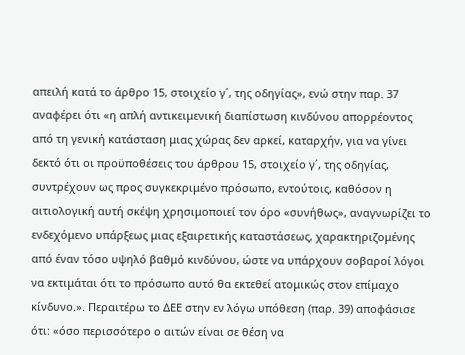απειλή κατά το άρθρο 15, στοιχείο γ΄, της οδηγίας», ενώ στην παρ. 37 αναφέρει ότι «η απλή αντικειμενική διαπίστωση κινδύνου απορρέοντος από τη γενική κατάσταση μιας χώρας δεν αρκεί, καταρχήν, για να γίνει δεκτό ότι οι προϋποθέσεις του άρθρου 15, στοιχείο γ΄, της οδηγίας, συντρέχουν ως προς συγκεκριμένο πρόσωπο, εντούτοις, καθόσον η αιτιολογική αυτή σκέψη χρησιμοποιεί τον όρο «συνήθως», αναγνωρίζει το ενδεχόμενο υπάρξεως μιας εξαιρετικής καταστάσεως, χαρακτηριζομένης από έναν τόσο υψηλό βαθμό κινδύνου, ώστε να υπάρχουν σοβαροί λόγοι να εκτιμάται ότι το πρόσωπο αυτό θα εκτεθεί ατομικώς στον επίμαχο κίνδυνο.». Περαιτέρω το ΔΕΕ στην εν λόγω υπόθεση (παρ. 39) αποφάσισε ότι: «όσο περισσότερο ο αιτών είναι σε θέση να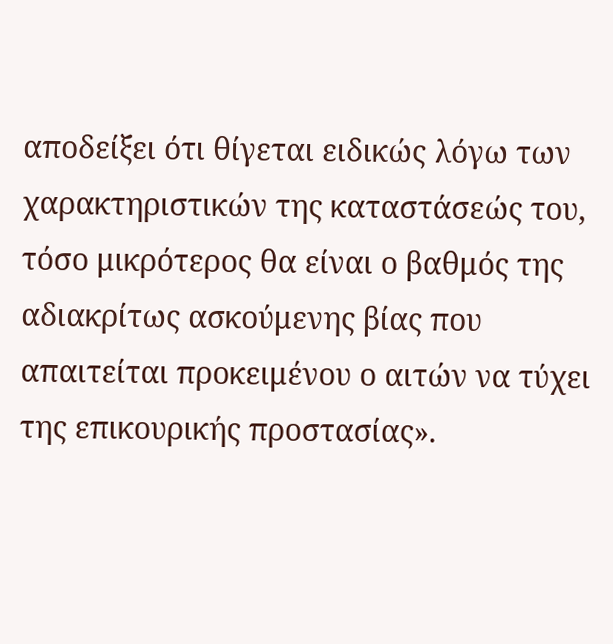αποδείξει ότι θίγεται ειδικώς λόγω των χαρακτηριστικών της καταστάσεώς του, τόσο μικρότερος θα είναι ο βαθμός της αδιακρίτως ασκούμενης βίας που απαιτείται προκειμένου ο αιτών να τύχει της επικουρικής προστασίας».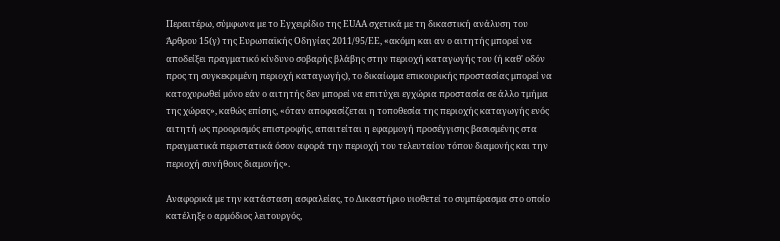Περαιτέρω, σύμφωνα με το Εγχειρίδιο της EUAA σχετικά με τη δικαστική ανάλυση του Άρθρου 15(γ) της Ευρωπαϊκής Οδηγίας 2011/95/ΕΕ, «ακόμη και αν ο αιτητής μπορεί να αποδείξει πραγματικό κίνδυνο σοβαρής βλάβης στην περιοχή καταγωγής του (ή καθ' οδόν προς τη συγκεκριμένη περιοχή καταγωγής), το δικαίωμα επικουρικής προστασίας μπορεί να κατοχυρωθεί μόνο εάν ο αιτητής δεν μπορεί να επιτύχει εγχώρια προστασία σε άλλο τμήμα της χώρας», καθώς επίσης, «όταν αποφασίζεται η τοποθεσία της περιοχής καταγωγής ενός αιτητή ως προορισμός επιστροφής, απαιτείται η εφαρμογή προσέγγισης βασισμένης στα πραγματικά περιστατικά όσον αφορά την περιοχή του τελευταίου τόπου διαμονής και την περιοχή συνήθους διαμονής».

Αναφορικά με την κατάσταση ασφαλείας, το Δικαστήριο υιοθετεί το συμπέρασμα στο οποίο κατέληξε ο αρμόδιος λειτουργός,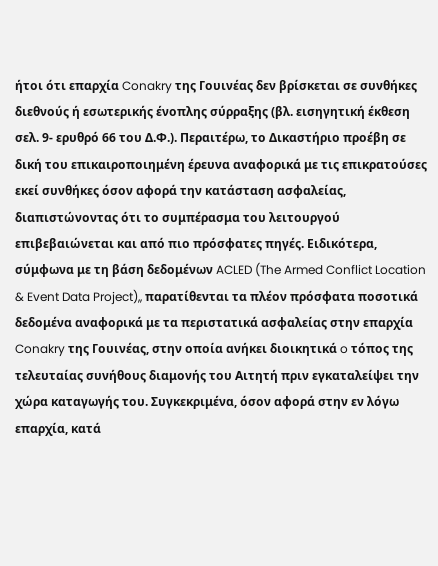ήτοι ότι επαρχία Conakry της Γουινέας δεν βρίσκεται σε συνθήκες διεθνούς ή εσωτερικής ένοπλης σύρραξης (βλ. εισηγητική έκθεση σελ. 9- ερυθρό 66 του Δ.Φ.). Περαιτέρω, το Δικαστήριο προέβη σε δική του επικαιροποιημένη έρευνα αναφορικά με τις επικρατούσες εκεί συνθήκες όσον αφορά την κατάσταση ασφαλείας, διαπιστώνοντας ότι το συμπέρασμα του λειτουργού επιβεβαιώνεται και από πιο πρόσφατες πηγές. Ειδικότερα, σύμφωνα με τη βάση δεδομένων ACLED (The Armed Conflict Location & Event Data Project),, παρατίθενται τα πλέον πρόσφατα ποσοτικά δεδομένα αναφορικά με τα περιστατικά ασφαλείας στην επαρχία Conakry της Γουινέας, στην οποία ανήκει διοικητικά o τόπος της τελευταίας συνήθους διαμονής του Αιτητή πριν εγκαταλείψει την χώρα καταγωγής του. Συγκεκριμένα, όσον αφορά στην εν λόγω επαρχία, κατά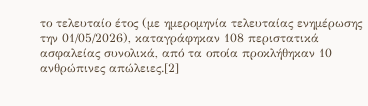το τελευταίο έτος (με ημερομηνία τελευταίας ενημέρωσης την 01/05/2026), καταγράφηκαν 108 περιστατικά ασφαλείας συνολικά, από τα οποία προκλήθηκαν 10 ανθρώπινες απώλειες.[2]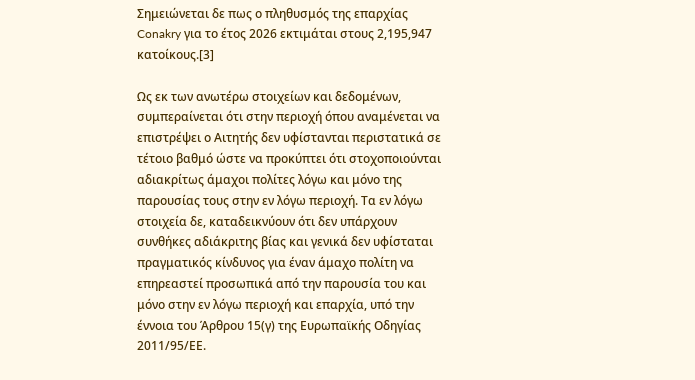Σημειώνεται δε πως ο πληθυσμός της επαρχίας Conakry για το έτος 2026 εκτιμάται στους 2,195,947 κατοίκους.[3]

Ως εκ των ανωτέρω στοιχείων και δεδομένων, συμπεραίνεται ότι στην περιοχή όπου αναμένεται να επιστρέψει ο Αιτητής δεν υφίστανται περιστατικά σε τέτοιο βαθμό ώστε να προκύπτει ότι στοχοποιούνται αδιακρίτως άμαχοι πολίτες λόγω και μόνο της παρουσίας τους στην εν λόγω περιοχή. Τα εν λόγω στοιχεία δε, καταδεικνύουν ότι δεν υπάρχουν συνθήκες αδιάκριτης βίας και γενικά δεν υφίσταται πραγματικός κίνδυνος για έναν άμαχο πολίτη να επηρεαστεί προσωπικά από την παρουσία του και μόνο στην εν λόγω περιοχή και επαρχία, υπό την έννοια του Άρθρου 15(γ) της Ευρωπαϊκής Οδηγίας 2011/95/ΕΕ.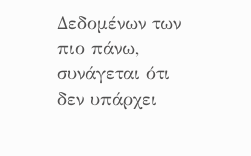Δεδομένων των πιο πάνω, συνάγεται ότι δεν υπάρχει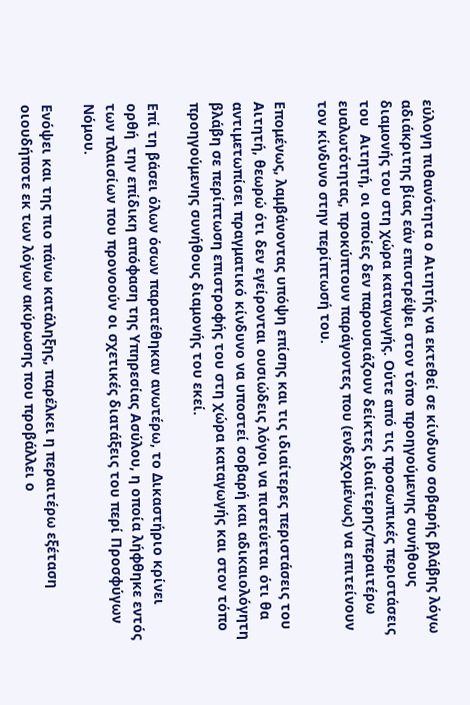εύλογη πιθανότητα ο Αιτητής να εκτεθεί σε κίνδυνο σοβαρής βλάβης λόγω αδιάκριτης βίας εάν επιστρέψει στον τόπο προηγούμενης συνήθους διαμονής του στη χώρα καταγωγής. Ούτε από τις προσωπικές περιστάσεις του  Αιτητή, οι οποίες δεν παρουσιάζουν δείκτες ιδιαίτερης/περαιτέρω ευαλωτότητας, προκύπτουν παράγοντες που (ενδεχομένως) να επιτείνουν τον κίνδυνο στην περίπτωσή του.

Επομένως, λαμβάνοντας υπόψη επίσης και τις ιδιαίτερες περιστάσεις του Αιτητή, θεωρώ ότι δεν εγείρονται ουσιώδεις λόγοι να πιστεύεται ότι θα αντιμετωπίσει πραγματικό κίνδυνο να υποστεί σοβαρή και αδικαιολόγητη βλάβη σε περίπτωση επιστροφής του στη χώρα καταγωγής και στον τόπο προηγούμενης συνήθους διαμονής του εκεί.

Επί τη βάσει όλων όσων παρατέθηκαν ανωτέρω, το Δικαστήριο κρίνει ορθή  την επίδικη απόφαση της Υπηρεσίας Ασύλου, η οποία λήφθηκε εντός των πλαισίων που προνοούν οι σχετικές διατάξεις του περί Προσφύγων Νόμου.

Ενόψει και της πιο πάνω κατάληξης, παρέλκει η περαιτέρω εξέταση οιουδήποτε εκ των λόγων ακύρωσης που προβάλλει ο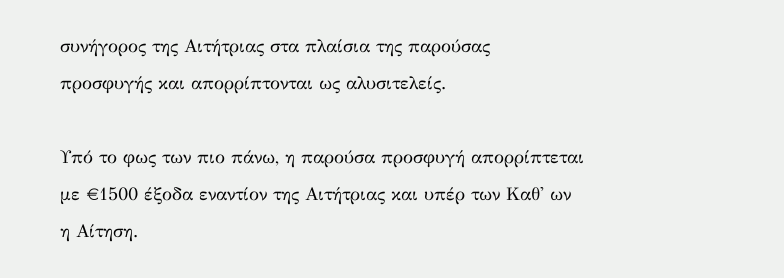συνήγορος της Αιτήτριας στα πλαίσια της παρούσας προσφυγής και απορρίπτονται ως αλυσιτελείς.

Υπό το φως των πιο πάνω, η παρούσα προσφυγή απορρίπτεται με €1500 έξοδα εναντίον της Αιτήτριας και υπέρ των Καθ' ων η Αίτηση.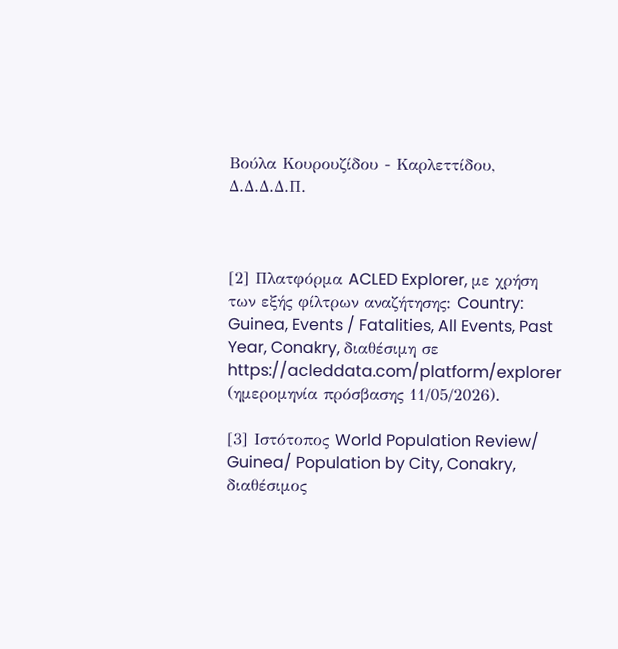Βούλα Κουρουζίδου - Καρλεττίδου, Δ.Δ.Δ.Δ.Π.



[2] Πλατφόρμα ACLED Explorer, με χρήση των εξής φίλτρων αναζήτησης: Country: Guinea, Events / Fatalities, All Events, Past Year, Conakry, διαθέσιμη σε https://acleddata.com/platform/explorer  (ημερομηνία πρόσβασης 11/05/2026).

[3] Ιστότοπος World Population Review/ Guinea/ Population by City, Conakry, διαθέσιμος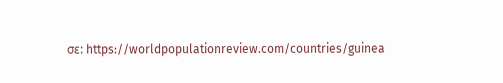σε: https://worldpopulationreview.com/countries/guinea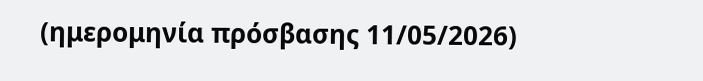(ημερομηνία πρόσβασης 11/05/2026)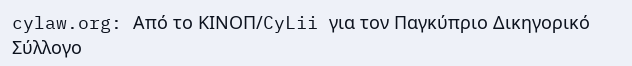cylaw.org: Από το ΚΙΝOΠ/CyLii για τον Παγκύπριο Δικηγορικό Σύλλογο